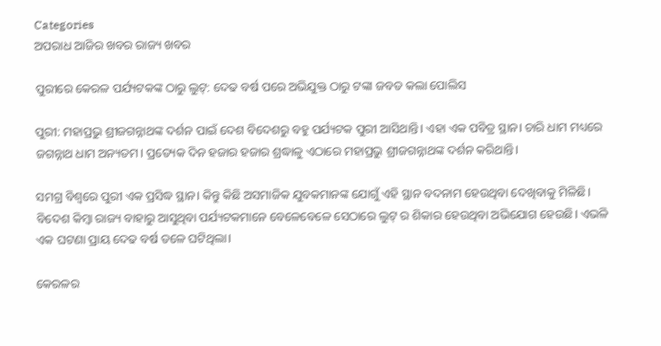Categories
ଅପରାଧ ଆଜିର ଖବର ରାଜ୍ୟ ଖବର

ପୁରୀରେ କେରଳ ପର୍ଯ୍ୟଟକଙ୍କ ଠାରୁ ଲୁଟ୍: ଦେଢ ବର୍ଷ ପରେ ଅଭିଯୁକ୍ତ ଠାରୁ ଟଙ୍କା ଜବତ କଲା ପୋଲିସ

ପୁରୀ: ମହାପ୍ରଭୁ ଶ୍ରୀଜଗନ୍ନାଥଙ୍କ ଦର୍ଶନ ପାଇଁ ଦେଶ ବିଦେଶରୁ ବହୁ ପର୍ଯ୍ୟଟକ ପୁରୀ ଆସିଥାନ୍ତି। ଏହା ଏକ ପବିତ୍ର ସ୍ଥାନ। ଚାରି ଧାମ ମଧ୍ୟରେ ଜଗନ୍ନାଥ ଧାମ ଅନ୍ୟତମ। ପ୍ରତ୍ୟେକ ଦିନ ହଜାର ହଜାର ଶ୍ରଦ୍ଧାଳୁ ଏଠାରେ ମହାପ୍ରଭୁ ଶ୍ରୀଜଗନ୍ନାଥଙ୍କ ଦର୍ଶନ କରିଥାନ୍ତି।

ସମଗ୍ର ବିଶ୍ଵରେ ପୁରୀ ଏକ ପ୍ରସିଦ୍ଧ ସ୍ଥାନ। କିନ୍ତୁ କିଛି ଅସମାଜିକ ଯୁବକମାନଙ୍କ ଯୋଗୁଁ ଏହି ସ୍ଥାନ ବଦନାମ ହେଉଥିବା ଦେଖିବାକୁ ମିଳିଛି। ବିଦେଶ କିମ୍ବା ରାଜ୍ୟ ବାହାରୁ ଆସୁଥିବା ପର୍ଯ୍ୟଟକମାନେ ବେଳେବେଳେ ସେଠାରେ ଲୁଟ୍ ର ଶିକାର ହେଉଥିବା ଅଭିଯୋଗ ହେଉଛି। ଏଭଳି ଏକ ଘଟଣା ପ୍ରାୟ ଦେଢ ବର୍ଷ ତଳେ ଘଟିଥିଲା।

କେରଳର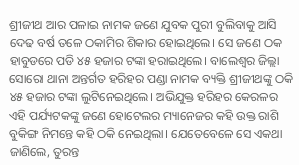ଶ୍ରୀଜୀଥ ଆର ପଳାଇ ନାମକ ଜଣେ ଯୁବକ ପୁରୀ ବୁଲିବାକୁ ଆସି ଦେଢ ବର୍ଷ ତଳେ ଠକାମିର ଶିକାର ହୋଇଥିଲେ। ସେ ଜଣେ ଠକ ହାବୁଡରେ ପଡି ୪୫ ହଜାର ଟଙ୍କା ହରାଇଥିଲେ। ବାଲେଶ୍ବର ଜିଲ୍ଲା ସୋରୋ ଥାନା ଅନ୍ତର୍ଗତ ହରିହର ପଣ୍ଡା ନାମକ ବ୍ୟକ୍ତି ଶ୍ରୀଜୀଥଙ୍କୁ ଠକି ୪୫ ହଜାର ଟଙ୍କା ଲୁଟିନେଇଥିଲେ। ଅଭିଯୁକ୍ତ ହରିହର କେରଳର ଏହି ପର୍ଯ୍ୟଟକଙ୍କୁ ଜଣେ ହୋଟେଲର ମ୍ୟାନେଜର କହି ଉକ୍ତ ରାଶି ବୁକିଙ୍ଗ ନିମନ୍ତେ କହି ଠକି ନେଇଥିଲା। ଯେତେବେଳେ ସେ ଏକଥା ଜାଣିଲେ, ତୁରନ୍ତ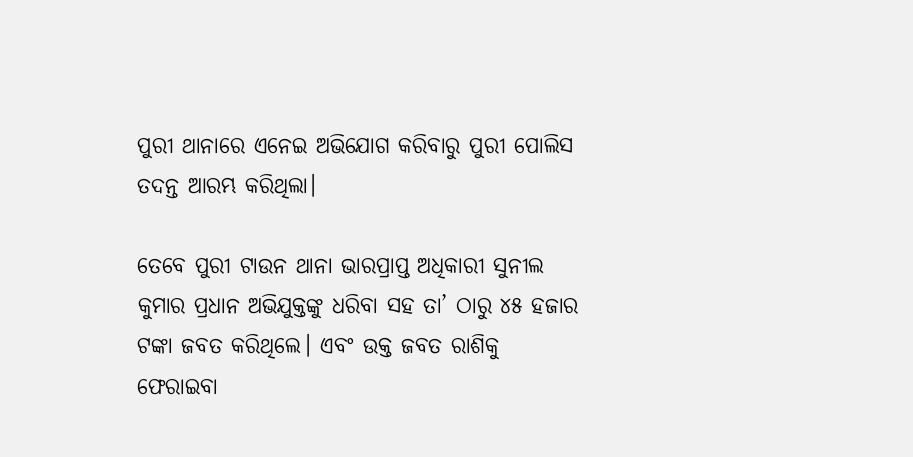ପୁରୀ ଥାନାରେ ଏନେଇ ଅଭିଯୋଗ କରିବାରୁ ପୁରୀ ପୋଲିସ ତଦନ୍ତ ଆରମ୍ଭ କରିଥିଲା।

ତେବେ ପୁରୀ ଟାଉନ ଥାନା ଭାରପ୍ରାପ୍ତ ଅଧିକାରୀ ସୁନୀଲ କୁମାର ପ୍ରଧାନ ଅଭିଯୁକ୍ତଙ୍କୁ ଧରିବା ସହ ତା’ ଠାରୁ ୪୫ ହଜାର ଟଙ୍କା ଜବତ କରିଥିଲେ। ଏବଂ ଉକ୍ତ ଜବତ ରାଶିକୁ ଫେରାଇବା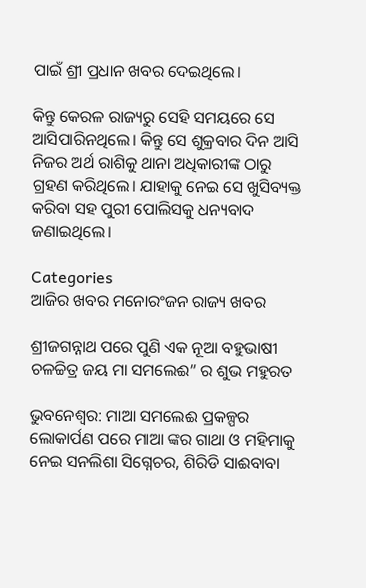ପାଇଁ ଶ୍ରୀ ପ୍ରଧାନ ଖବର ଦେଇଥିଲେ।

କିନ୍ତୁ କେରଳ ରାଜ୍ୟରୁ ସେହି ସମୟରେ ସେ ଆସିପାରିନଥିଲେ। କିନ୍ତୁ ସେ ଶୁକ୍ରବାର ଦିନ ଆସି ନିଜର ଅର୍ଥ ରାଶିକୁ ଥାନା ଅଧିକାରୀଙ୍କ ଠାରୁ ଗ୍ରହଣ କରିଥିଲେ। ଯାହାକୁ ନେଇ ସେ ଖୁସିବ୍ୟକ୍ତ କରିବା ସହ ପୁରୀ ପୋଲିସକୁ ଧନ୍ୟବାଦ ଜଣାଇଥିଲେ।

Categories
ଆଜିର ଖବର ମନୋରଂଜନ ରାଜ୍ୟ ଖବର

ଶ୍ରୀଜଗନ୍ନାଥ ପରେ ପୁଣି ଏକ ନୂଆ ବହୁଭାଷୀ ଚଳଚ୍ଚିତ୍ର ଜୟ ମା ସମଲେଈ” ର ଶୁଭ ମହୁରତ

ଭୁବନେଶ୍ଵର: ମାଆ ସମଲେଈ ପ୍ରକଳ୍ପର ଲୋକାର୍ପଣ ପରେ ମାଆ ଙ୍କର ଗାଥା ଓ ମହିମାକୁ ନେଇ ସନଲିଶା ସିଗ୍ନେଚର, ଶିରିଡି ସାଈବାବା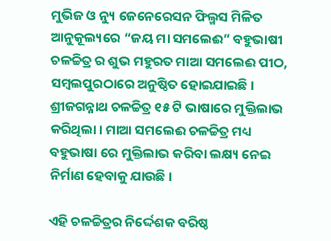ମୁଭିଜ ଓ ନ୍ୟୁ ଜେନେରେସନ ଫିଲ୍ମସ ମିଳିତ ଆନୁକୂଲ୍ୟରେ “ଜୟ ମା ସମଲେଈ” ବହୁଭାଷୀ ଚଳଚ୍ଚିତ୍ର ର ଶୁଭ ମହୁରତ ମାଆ ସମଲେଈ ପୀଠ, ସମ୍ବଲପୁରଠାରେ ଅନୁଷ୍ଠିତ ହୋଇଯାଇଛି। ଶ୍ରୀଜଗନ୍ନାଥ ଚଳଚ୍ଚିତ୍ର ୧୫ ଟି ଭାଷାରେ ମୁକ୍ତିଲାଭ କରିଥିଲା। ମାଆ ସମଲେଈ ଚଳଚ୍ଚିତ୍ର ମଧ୍ୟ ବହୁଭାଷା ରେ ମୁକ୍ତିଲାଭ କରିବା ଲକ୍ଷ୍ୟ ନେଇ ନିର୍ମାଣ ହେବାକୁ ଯାଉଛି।

ଏହି ଚଳଚ୍ଚିତ୍ରର ନିର୍ଦ୍ଦେଶକ ବରିଷ୍ଠ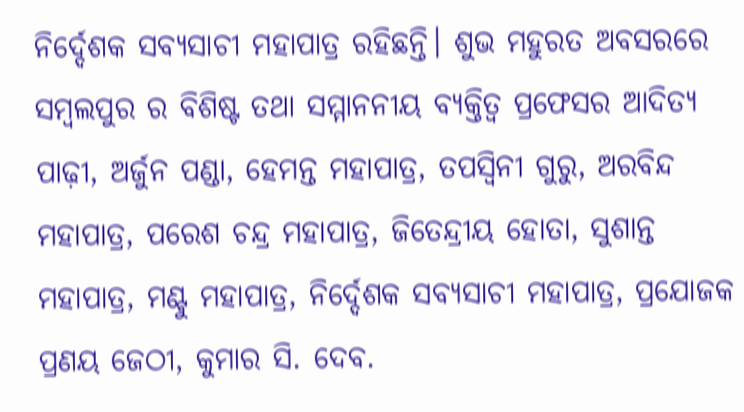ନିର୍ଦ୍ଦେଶକ ସବ୍ୟସାଚୀ ମହାପାତ୍ର ରହିଛନ୍ତି। ଶୁଭ ମହୁରତ ଅବସରରେ ସମ୍ବଲପୁର ର ବିଶିଷ୍ଟ ତଥା ସମ୍ମାନନୀୟ ବ୍ୟକ୍ତିତ୍ୱ ପ୍ରଫେସର ଆଦିତ୍ୟ ପାଢ଼ୀ, ଅର୍ଜୁନ ପଣ୍ଡା, ହେମନ୍ତ ମହାପାତ୍ର, ତପସ୍ୱିନୀ ଗୁରୁ, ଅରବିନ୍ଦ ମହାପାତ୍ର, ପରେଶ ଚନ୍ଦ୍ର ମହାପାତ୍ର, ଜିତେନ୍ଦ୍ରୀୟ ହୋତା, ସୁଶାନ୍ତ ମହାପାତ୍ର, ମଣ୍ଟୁ ମହାପାତ୍ର, ନିର୍ଦ୍ଦେଶକ ସବ୍ୟସାଚୀ ମହାପାତ୍ର, ପ୍ରଯୋଜକ ପ୍ରଣୟ ଜେଠୀ, କୁମାର ସି. ଦେବ.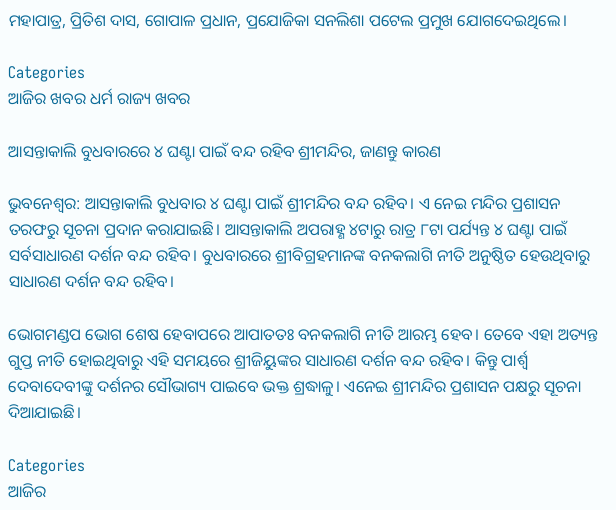ମହାପାତ୍ର, ପ୍ରିତିଶ ଦାସ, ଗୋପାଳ ପ୍ରଧାନ, ପ୍ରଯୋଜିକା ସନଲିଶା ପଟେଲ ପ୍ରମୁଖ ଯୋଗଦେଇଥିଲେ।

Categories
ଆଜିର ଖବର ଧର୍ମ ରାଜ୍ୟ ଖବର

ଆସନ୍ତାକାଲି ବୁଧବାରରେ ୪ ଘଣ୍ଟା ପାଇଁ ବନ୍ଦ ରହିବ ଶ୍ରୀମନ୍ଦିର, ଜାଣନ୍ତୁ କାରଣ

ଭୁବନେଶ୍ବର: ଆସନ୍ତାକାଲି ବୁଧବାର ୪ ଘଣ୍ଟା ପାଇଁ ଶ୍ରୀମନ୍ଦିର ବନ୍ଦ ରହିବ। ଏ ନେଇ ମନ୍ଦିର ପ୍ରଶାସନ ତରଫରୁ ସୂଚନା ପ୍ରଦାନ କରାଯାଇଛି। ଆସନ୍ତାକାଲି ଅପରାହ୍ଣ ୪ଟାରୁ ରାତ୍ର ୮ଟା ପର୍ଯ୍ୟନ୍ତ ୪ ଘଣ୍ଟା ପାଇଁ ସର୍ବସାଧାରଣ ଦର୍ଶନ ବନ୍ଦ ରହିବ। ବୁଧବାରରେ ଶ୍ରୀବିଗ୍ରହମାନଙ୍କ ବନକଲାଗି ନୀତି ଅନୁଷ୍ଠିତ ହେଉଥିବାରୁ ସାଧାରଣ ଦର୍ଶନ ବନ୍ଦ ରହିବ।

ଭୋଗମଣ୍ଡପ ଭୋଗ ଶେଷ ହେବାପରେ ଆପାତତଃ ବନକଲାଗି ନୀତି ଆରମ୍ଭ ହେବ। ତେବେ ଏହା ଅତ୍ୟନ୍ତ ଗୁପ୍ତ ନୀତି ହୋଇଥିବାରୁ ଏହି ସମୟରେ ଶ୍ରୀଜିୟୁଙ୍କର ସାଧାରଣ ଦର୍ଶନ ବନ୍ଦ ରହିବ। କିନ୍ତୁ ପାର୍ଶ୍ଵ ଦେବାଦେବୀଙ୍କୁ ଦର୍ଶନର ସୌଭାଗ୍ୟ ପାଇବେ ଭକ୍ତ ଶ୍ରଦ୍ଧାଳୁ। ଏନେଇ ଶ୍ରୀମନ୍ଦିର ପ୍ରଶାସନ ପକ୍ଷରୁ ସୂଚନା ଦିଆଯାଇଛି।

Categories
ଆଜିର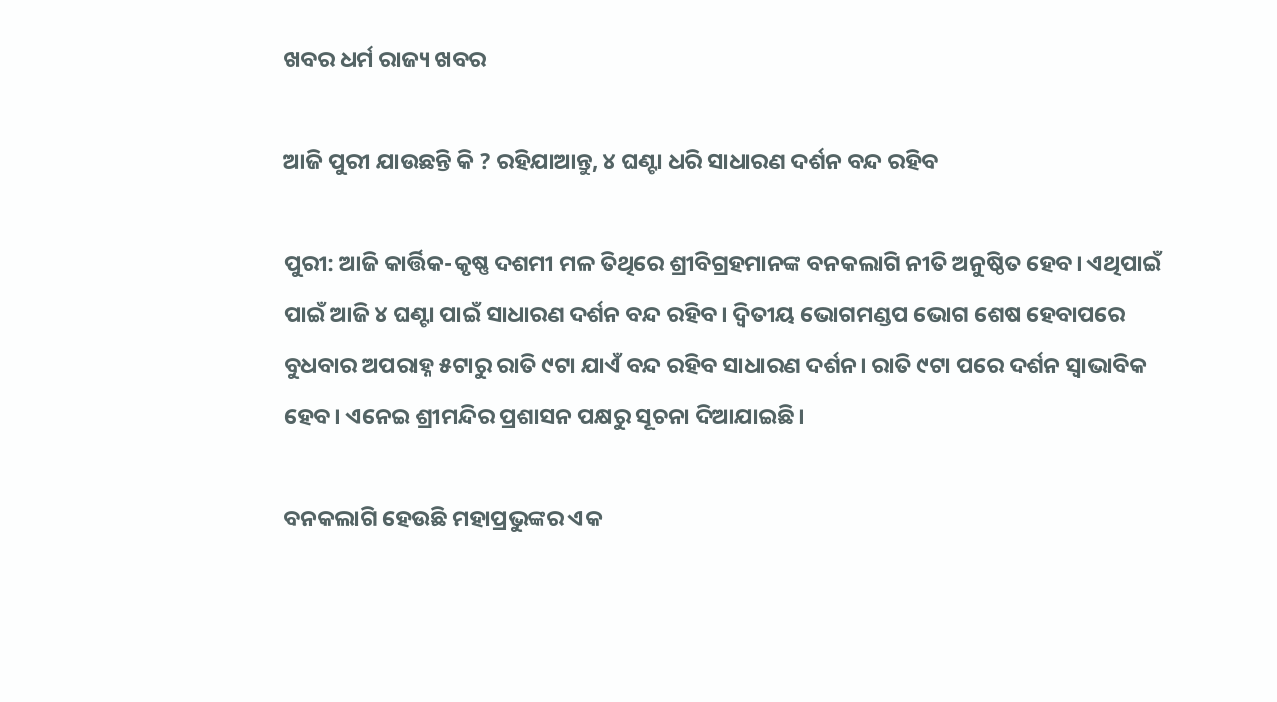ଖବର ଧର୍ମ ରାଜ୍ୟ ଖବର

ଆଜି ପୁରୀ ଯାଉଛନ୍ତି କି ? ରହିଯାଆନ୍ତୁ, ୪ ଘଣ୍ଟା ଧରି ସାଧାରଣ ଦର୍ଶନ ବନ୍ଦ ରହିବ

ପୁରୀ: ଆଜି କାର୍ତ୍ତିକ-କୃଷ୍ଣ ଦଶମୀ ମଳ ତିଥିରେ ଶ୍ରୀବିଗ୍ରହମାନଙ୍କ ବନକଲାଗି ନୀତି ଅନୁଷ୍ଠିତ ହେବ। ଏଥିପାଇଁ ପାଇଁ ଆଜି ୪ ଘଣ୍ଟା ପାଇଁ ସାଧାରଣ ଦର୍ଶନ ବନ୍ଦ ରହିବ। ଦ୍ୱିତୀୟ ଭୋଗମଣ୍ଡପ ଭୋଗ ଶେଷ ହେବାପରେ ବୁଧବାର ଅପରାହ୍ନ ୫ଟାରୁ ରାତି ୯ଟା ଯାଏଁ ବନ୍ଦ ରହିବ ସାଧାରଣ ଦର୍ଶନ। ରାତି ୯ଟା ପରେ ଦର୍ଶନ ସ୍ବାଭାବିକ ହେବ। ଏନେଇ ଶ୍ରୀମନ୍ଦିର ପ୍ରଶାସନ ପକ୍ଷରୁ ସୂଚନା ଦିଆଯାଇଛି।

ବନକଲାଗି ହେଉଛି ମହାପ୍ରଭୁଙ୍କର ଏକ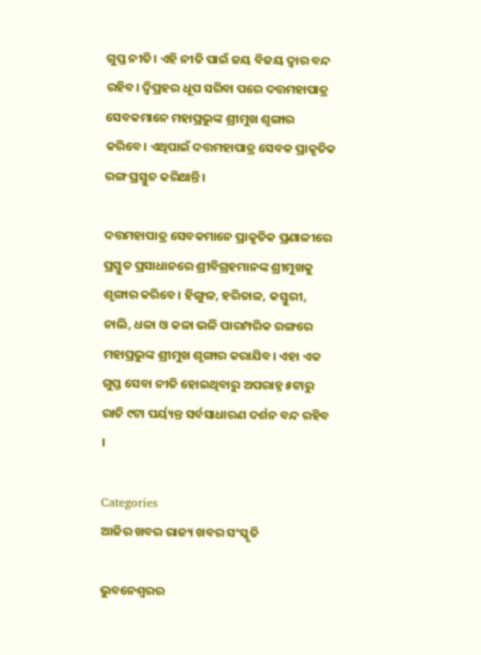ଗୁପ୍ତ ନୀତି। ଏହି ନୀତି ପାଇଁ ଜୟ ବିଜୟ ଦ୍ୱାର ବନ୍ଦ ରହିବ। ଦ୍ୱିପ୍ରହର ଧୂପ ସରିବା ପରେ ଦତ୍ତମହାପାତ୍ର ସେବକମାନେ ମହାପ୍ରଭୁଙ୍କ ଶ୍ରୀମୁଖ ଶୃଙ୍ଗାର କରିବେ। ଏଥିପାଇଁ ଦତ୍ତମହାପାତ୍ର ସେବକ ପ୍ରାକୃତିକ ରଙ୍ଗ ପ୍ରସ୍ତୁତ କରିଥାନ୍ତି।

ଦତ୍ତମହାପାତ୍ର ସେବକମାନେ ପ୍ରାକୃତିକ ପ୍ରଣାଳୀରେ ପ୍ରସ୍ତୁତ ପ୍ରସାଧାନରେ ଶ୍ରୀବିଗ୍ରହମାନଙ୍କ ଶ୍ରୀମୁଖକୁ ଶୃଙ୍ଗାର କରିବେ। ହିଙ୍ଗୁଳ, ହରିତାଳ, କସ୍ତୁରୀ, ନାଲି, ଧଳା ଓ କଳା ଭଳି ପାରମ୍ପରିକ ରଙ୍ଗରେ ମହାପ୍ରଭୁଙ୍କ ଶ୍ରୀମୁଖ ଶୃଙ୍ଗାର କରାଯିବ। ଏହା ଏକ ଗୁପ୍ତ ସେବା ନୀତି ହୋଇଥିବାରୁ ଅପରାହ୍ନ ୫ଟାରୁ ରାତି ୯ଟା ପର୍ୟ୍ୟନ୍ତ ସର୍ବସାଧାରଣ ଦର୍ଶନ ବନ୍ଦ ରହିବ ।

Categories
ଆଜିର ଖବର ରାଜ୍ୟ ଖବର ସଂସ୍କୃତି

ଭୁବନେଶ୍ବରର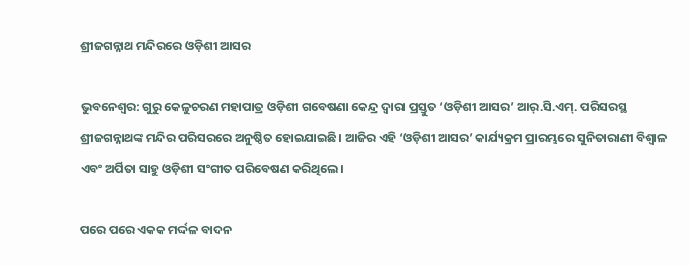ଶ୍ରୀଜଗନ୍ନାଥ ମନ୍ଦିରରେ ଓଡ଼ିଶୀ ଆସର

ଭୁବନେଶ୍ୱର: ଗୁରୁ କେଳୁଚରଣ ମହାପାତ୍ର ଓଡ଼ିଶୀ ଗବେଷଣା କେନ୍ଦ୍ର ଦ୍ୱାରା ପ୍ରସ୍ତୁତ ‘ଓଡ଼ିଶୀ ଆସର’ ଆର୍‌.ସି.ଏମ୍‌. ପରିସରସ୍ଥ ଶ୍ରୀଜଗନ୍ନାଥଙ୍କ ମନ୍ଦିର ପରିସରରେ ଅନୁଷ୍ଠିତ ହୋଇଯାଇଛି। ଆଜିର ଏହି ‘ଓଡ଼ିଶୀ ଆସର’ କାର୍ଯ୍ୟକ୍ରମ ପ୍ରାରମ୍ଭରେ ସୁନିତାରାଣୀ ବିଶ୍ୱାଳ ଏବଂ ଅର୍ପିତା ସାହୁ ଓଡ଼ିଶୀ ସଂଗୀତ ପରିବେଷଣ କରିଥିଲେ।

ପରେ ପରେ ଏକକ ମର୍ଦ୍ଦଳ ବାଦନ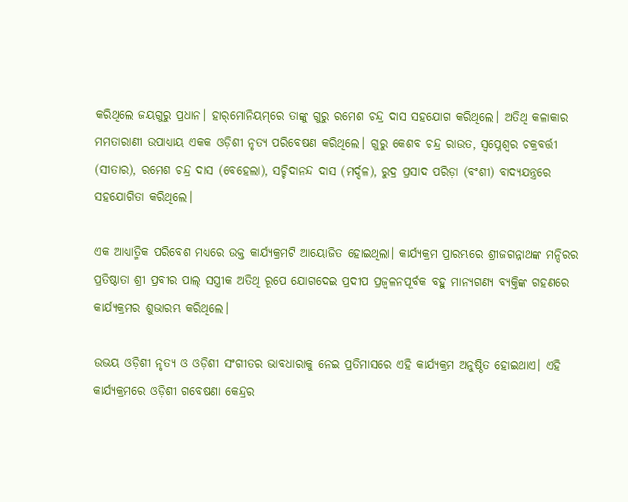କରିଥିଲେ ଜୟଗୁରୁ ପ୍ରଧାନ। ହାର୍‌ମୋନିୟମ୍‌ରେ ତାଙ୍କୁ ଗୁରୁ ରମେଶ ଚନ୍ଦ୍ର ଦାସ ସହଯୋଗ କରିଥିଲେ। ଅତିଥି କଳାକାର ମମତାରାଣୀ ଉପାଧ୍ୟାୟ ଏକକ ଓଡ଼ିଶୀ ନୃତ୍ୟ ପରିବେଷଣ କରିଥିଲେ। ଗୁରୁ କେଶବ ଚନ୍ଦ୍ର ରାଉତ, ସ୍ୱପ୍ନେଶ୍ୱର ଚକ୍ରବର୍ତ୍ତୀ (ସୀତାର), ରମେଶ ଚନ୍ଦ୍ର ଦାସ (ବେହେଲା), ସଚ୍ଚିଦାନନ୍ଦ ଦାସ (ମର୍ଦ୍ଦଳ), ରୁଦ୍ର ପ୍ରସାଦ ପରିଡ଼ା (ବଂଶୀ) ବାଦ୍ୟଯନ୍ତ୍ରରେ ସହଯୋଗିତା କରିଥିଲେ।

ଏକ ଆଧ୍ୟାତ୍ମିକ ପରିବେଶ ମଧ୍ୟରେ ଉକ୍ତ କାର୍ଯ୍ୟକ୍ରମଟି ଆୟୋଜିତ ହୋଇଥିଲା। କାର୍ଯ୍ୟକ୍ରମ ପ୍ରାରମ୍ଭରେ ଶ୍ରୀଜଗନ୍ନାଥଙ୍କ ମନ୍ଦିରର ପ୍ରତିଷ୍ଠାତା ଶ୍ରୀ ପ୍ରବୀର ପାଲ୍‌ ସସ୍ତ୍ରୀକ ଅତିଥି ରୂପେ ଯୋଗଦେଇ ପ୍ରଦୀପ ପ୍ରଜ୍ୱଳନପୂର୍ବକ ବହୁ ମାନ୍ୟଗଣ୍ୟ ବ୍ୟକ୍ତିଙ୍କ ଗହଣରେ କାର୍ଯ୍ୟକ୍ରମର ଶୁଭାରମ୍ଭ କରିଥିଲେ।

ଉଭୟ ଓଡ଼ିଶୀ ନୃତ୍ୟ ଓ ଓଡ଼ିଶୀ ସଂଗୀତର ଭାବଧାରାକୁ ନେଇ ପ୍ରତିମାସରେ ଏହି କାର୍ଯ୍ୟକ୍ରମ ଅନୁଷ୍ଠିତ ହୋଇଥାଏ। ଏହି କାର୍ଯ୍ୟକ୍ରମରେ ଓଡ଼ିଶୀ ଗବେଷଣା କେନ୍ଦ୍ରର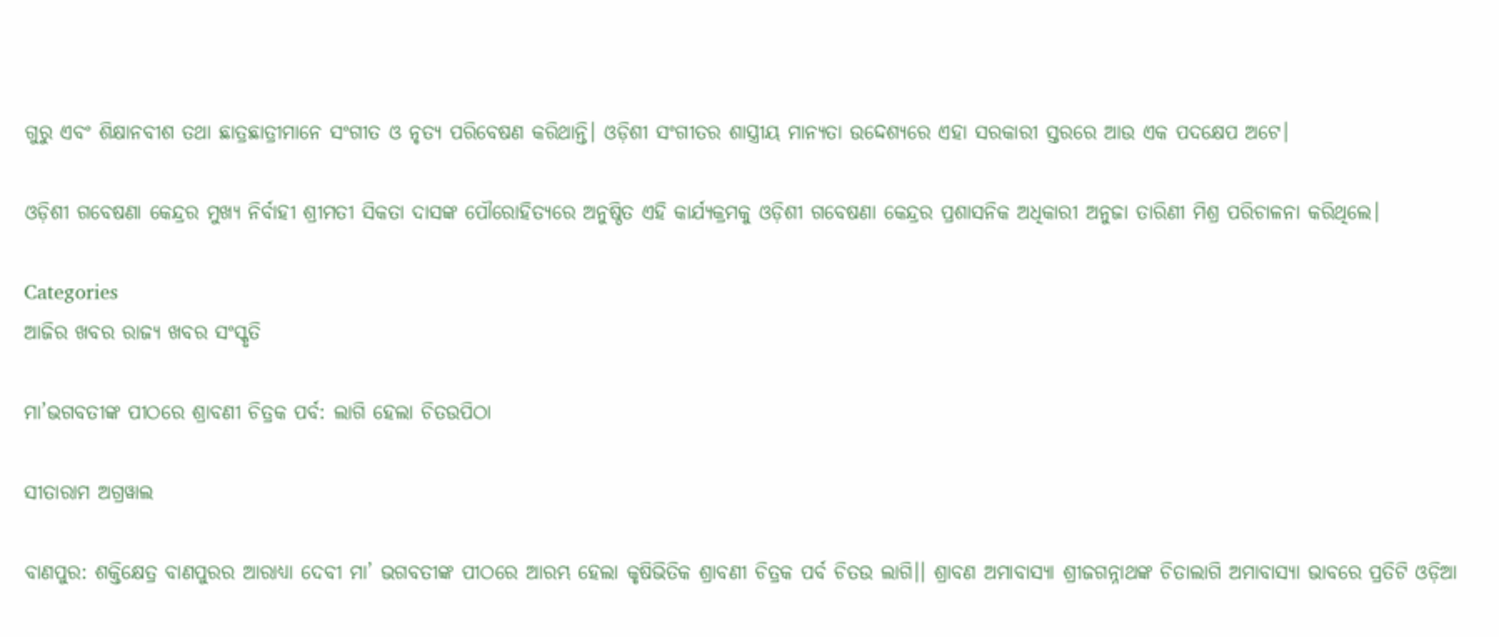ଗୁରୁ ଏବଂ ଶିକ୍ଷାନବୀଶ ତଥା ଛାତ୍ରଛାତ୍ରୀମାନେ ସଂଗୀତ ଓ ନୃତ୍ୟ ପରିବେଷଣ କରିଥାନ୍ତି। ଓଡ଼ିଶୀ ସଂଗୀତର ଶାସ୍ତ୍ରୀୟ ମାନ୍ୟତା ଉଦ୍ଦେଶ୍ୟରେ ଏହା ସରକାରୀ ସ୍ତରରେ ଆଉ ଏକ ପଦକ୍ଷେପ ଅଟେ।

ଓଡ଼ିଶୀ ଗବେଷଣା କେନ୍ଦ୍ରର ମୁଖ୍ୟ ନିର୍ବାହୀ ଶ୍ରୀମତୀ ସିକତା ଦାସଙ୍କ ପୌରୋହିତ୍ୟରେ ଅନୁଷ୍ଠିତ ଏହି କାର୍ଯ୍ୟକ୍ରମକୁ ଓଡ଼ିଶୀ ଗବେଷଣା କେନ୍ଦ୍ରର ପ୍ରଶାସନିକ ଅଧିକାରୀ ଅନୁଜା ତାରିଣୀ ମିଶ୍ର ପରିଚାଳନା କରିଥିଲେ।

Categories
ଆଜିର ଖବର ରାଜ୍ୟ ଖବର ସଂସ୍କୃତି

ମା’ଭଗବତୀଙ୍କ ପୀଠରେ ଶ୍ରାବଣୀ ଚିତ୍ରକ ପର୍ବ: ଲାଗି ହେଲା ଚିତଉପିଠା

ସୀତାରାମ ଅଗ୍ରୱାଲ

ବାଣପୁର: ଶକ୍ତିକ୍ଷେତ୍ର ବାଣପୁରର ଆରାଧ୍ୟା ଦେବୀ ମା’ ଭଗବତୀଙ୍କ ପୀଠରେ ଆରମ୍ଭ ହେଲା କୃଷିଭିତିକ ଶ୍ରାବଣୀ ଚିତ୍ରକ ପର୍ବ ଚିତଉ ଲାଗି।। ଶ୍ରାବଣ ଅମାବାସ୍ୟା ଶ୍ରୀଜଗନ୍ନାଥଙ୍କ ଚିତାଲାଗି ଅମାବାସ୍ୟା ଭାବରେ ପ୍ରତିଟି ଓଡ଼ିଆ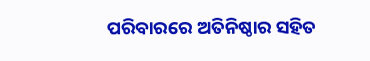ପରିବାରରେ ଅତିନିଷ୍ଠାର ସହିତ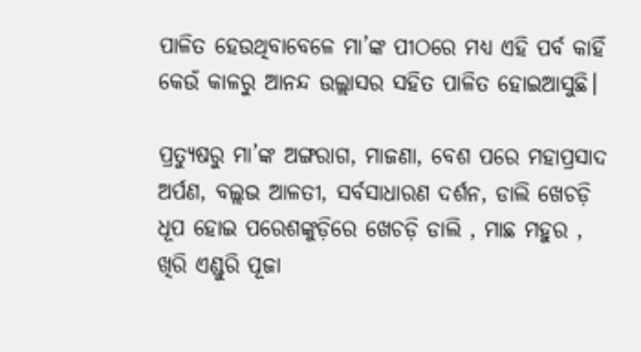ପାଳିତ ହେଉଥିବାବେଳେ ମା’ଙ୍କ ପୀଠରେ ମଧ୍ୟ ଏହି ପର୍ବ କାହିଁ କେଉଁ କାଳରୁ ଆନନ୍ଦ ଉଲ୍ଲାସର ସହିତ ପାଳିତ ହୋଇଆସୁଛି।

ପ୍ରତ୍ୟୁଷରୁ ମା’ଙ୍କ ଅଙ୍ଗରାଗ, ମାଜଣା, ବେଶ ପରେ ମହାପ୍ରସାଦ ଅର୍ପଣ, ବଲ୍ଲଭ ଆଳତୀ, ସର୍ବସାଧାରଣ ଦର୍ଶନ, ଡାଲି ଖେଚଡ଼ି ଧୂପ ହୋଇ ପରେଶଙ୍କୁଡ଼ିରେ ଖେଚଡ଼ି ଡାଲି , ମାଛ ମହୁର , ଖିରି ଏଣ୍ଡୁରି ପୂଜା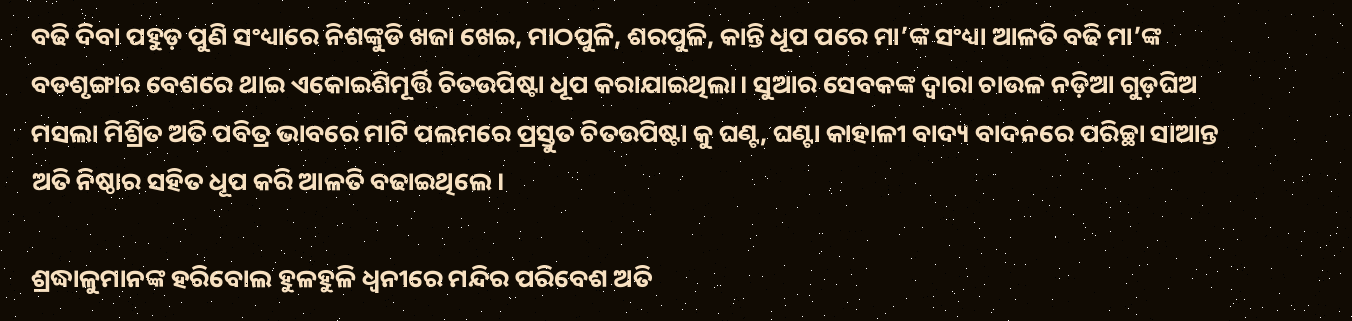ବଢି ଦିବା ପହୁଡ଼ ପୁଣି ସଂଧ୍ୟାରେ ନିଶଙ୍କୁଡି ଖଜା ଖେଇ, ମାଠପୁଳି, ଶରପୁଳି, କାନ୍ତି ଧୂପ ପରେ ମା’ଙ୍କ ସଂଧ୍ୟା ଆଳତି ବଢି ମା’ଙ୍କ ବଡଶୃଙ୍ଗାର ବେଶରେ ଥାଇ ଏକୋଇଶିମୂର୍ତ୍ତି ଚିତଉପିଷ୍ଟା ଧୂପ କରାଯାଇଥିଲା। ସୁଆର ସେବକଙ୍କ ଦ୍ଵାରା ଚାଉଳ ନଡ଼ିଆ ଗୁଡ଼ଘିଅ ମସଲା ମିଶ୍ରିତ ଅତି ପବିତ୍ର ଭାବରେ ମାଟି ପଲମରେ ପ୍ରସ୍ତୁତ ଚିତଉପିଷ୍ଟା କୁ ଘଣ୍ଟ, ଘଣ୍ଟା କାହାଳୀ ବାଦ୍ୟ ବାଦନରେ ପରିଚ୍ଛା ସାଆନ୍ତ ଅତି ନିଷ୍ଠାର ସହିତ ଧୂପ କରି ଆଳତି ବଢାଇଥିଲେ।

ଶ୍ରଦ୍ଧାଳୁମାନଙ୍କ ହରିବୋଲ ହୁଳହୁଳି ଧ୍ବନୀରେ ମନ୍ଦିର ପରିବେଶ ଅତି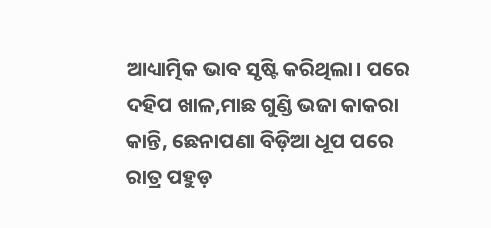ଆଧ୍ୟାତ୍ମିକ ଭାବ ସୃଷ୍ଟି କରିଥିଲା। ପରେ ଦହିପ ଖାଳ,ମାଛ ଗୁଣ୍ଡି ଭଜା କାକରା କାନ୍ତି, ଛେନାପଣା ବିଡ଼ିଆ ଧୂପ ପରେ ରାତ୍ର ପହୁଡ଼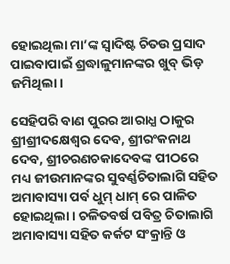ହୋଇଥିଲା ମା’ଙ୍କ ସ୍ଵାଦିଷ୍ଟ ଚିତଉ ପ୍ରସାଦ ପାଇବାପାଇଁ ଶ୍ରଦ୍ଧାଳୁମାନଙ୍କର ଖୁବ୍ ଭିଡ଼ ଜମିଥିଲା।

ସେହିପରି ବାଣ ପୁରର ଆରାଧ୍ଯ ଠାକୁର ଶ୍ରୀଶ୍ରୀଦକ୍ଷେଶ୍ଵର ଦେବ, ଶ୍ରୀରଂକନାଥ ଦେବ, ଶ୍ରୀଚରଣଚକାଦେବଙ୍କ ପୀଠରେ ମଧ୍ୟ ଜୀଉମାନଙ୍କର ସୁବର୍ଣ୍ଣଚିତାଲାଗି ସହିତ ଅମାବାସ୍ୟା ପର୍ବ ଧୁମ୍ ଧାମ୍ ରେ ପାଳିତ ହୋଇଥିଲା। ଚଳିତବର୍ଷ ପବିତ୍ର ଚିତାଲାଗି ଅମାବାସ୍ୟା ସହିତ କର୍କଟ ସଂକ୍ରାନ୍ତି ଓ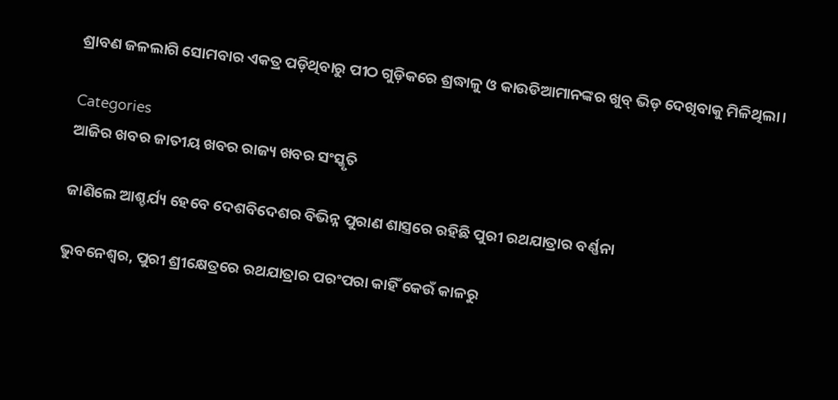ଶ୍ରାବଣ ଜଳଲାଗି ସୋମବାର ଏକତ୍ର ପଡ଼ିଥିବାରୁ ପୀଠ ଗୁଡ଼ିକରେ ଶ୍ରଦ୍ଧାଳୁ ଓ କାଉଡିଆମାନଙ୍କର ଖୁବ୍ ଭିଡ଼ ଦେଖିବାକୁ ମିଳିଥିଲା।

Categories
ଆଜିର ଖବର ଜାତୀୟ ଖବର ରାଜ୍ୟ ଖବର ସଂସ୍କୃତି

ଜାଣିଲେ ଆଶ୍ଚର୍ଯ୍ୟ ହେବେ ଦେଶବିଦେଶର ବିଭିନ୍ନ ପୁରାଣ ଶାସ୍ତ୍ରରେ ରହିଛି ପୁରୀ ରଥଯାତ୍ରାର ବର୍ଣ୍ଣନା

ଭୁବନେଶ୍ବର, ପୁରୀ ଶ୍ରୀକ୍ଷେତ୍ରରେ ରଥଯାତ୍ରାର ପରଂପରା କାହିଁ କେଉଁ କାଳରୁ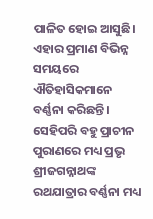ପାଳିତ ହୋଇ ଆସୁଛି। ଏହାର ପ୍ରମାଣ ବିଭିନ୍ନ ସମୟରେ ଐତିହାସିକମାନେ ବର୍ଣ୍ଣନା କରିଛନ୍ତି। ସେହିପରି ବହୁ ପ୍ରାଚୀନ ପୁରାଣରେ ମଧ୍ୟ ପ୍ରଭୃ ଶ୍ରୀଜଗନ୍ନାଥଙ୍କ ରଥଯାତ୍ରାର ବର୍ଣ୍ଣନା ମଧ୍ୟ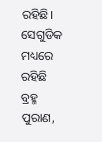ରହିଛି। ସେଗୁଡିକ ମଧ୍ୟରେ ରହିଛି ବ୍ରହ୍ମ ପୁରାଣ,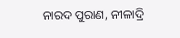ନାରଦ ପୁରାଣ, ନୀଳାଦ୍ରି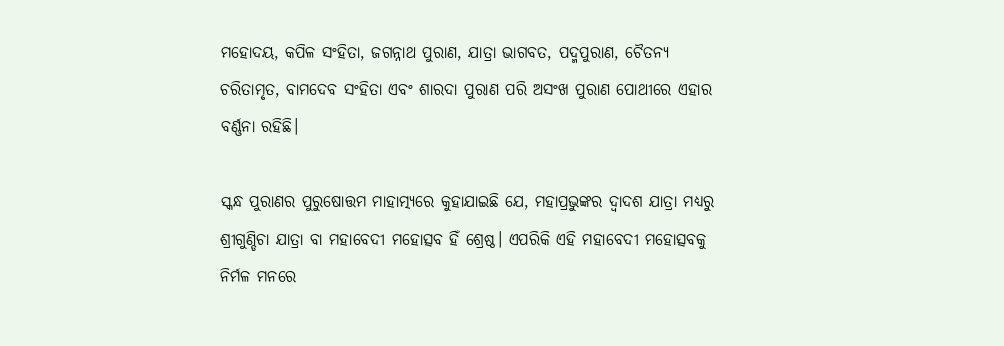ମହୋଦୟ, କପିଳ ସଂହିତା, ଜଗନ୍ନାଥ ପୁରାଣ, ଯାତ୍ରା ଭାଗବତ, ପଦ୍ମପୁରାଣ, ଚୈତନ୍ୟ ଚରିତାମୃତ, ବାମଦେବ ସଂହିତା ଏବଂ ଶାରଦା ପୁରାଣ ପରି ଅସଂଖ ପୁରାଣ ପୋଥୀରେ ଏହାର ବର୍ଣ୍ଣନା ରହିଛି।

ସ୍କନ୍ଧ ପୁରାଣର ପୁରୁଷୋତ୍ତମ ମାହାତ୍ମ୍ୟରେ କୁହାଯାଇଛି ଯେ, ମହାପ୍ରଭୁଙ୍କର ଦ୍ୱାଦଶ ଯାତ୍ରା ମଧ୍ୟରୁ ଶ୍ରୀଗୁଣ୍ଡିଚା ଯାତ୍ରା ବା ମହାବେଦୀ ମହୋତ୍ସବ ହିଁ ଶ୍ରେଷ୍ଠ। ଏପରିକି ଏହି ମହାବେଦୀ ମହୋତ୍ସବକୁ ନିର୍ମଳ ମନରେ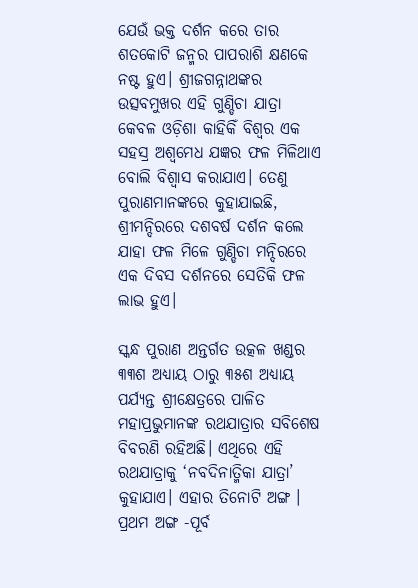ଯେଉଁ ଭକ୍ତ ଦର୍ଶନ କରେ ତାର ଶତକୋଟି ଜନ୍ମର ପାପରାଶି କ୍ଷଣକେ ନଷ୍ଟ ହୁଏ। ଶ୍ରୀଜଗନ୍ନାଥଙ୍କର ଉତ୍ସବମୁଖର ଏହି ଗୁଣ୍ଡିଚା ଯାତ୍ରା କେବଳ ଓଡ଼ିଶା କାହିକିଁ ବିଶ୍ୱର ଏକ ସହସ୍ର ଅଶ୍ୱମେଧ ଯଜ୍ଞର ଫଳ ମିଳିଥାଏ ବୋଲି ବିଶ୍ୱାସ କରାଯାଏ। ତେଣୁ ପୁରାଣମାନଙ୍କରେ କୁହାଯାଇଛି, ଶ୍ରୀମନ୍ଦିରରେ ଦଶବର୍ଷ ଦର୍ଶନ କଲେ ଯାହା ଫଳ ମିଳେ ଗୁଣ୍ଡିଚା ମନ୍ଦିରରେ ଏକ ଦିବସ ଦର୍ଶନରେ ସେତିକି ଫଳ ଲାଭ ହୁଏ।

ସ୍କନ୍ଧ ପୁରାଣ ଅନ୍ତର୍ଗତ ଉତ୍କଳ ଖଣ୍ଡର ୩୩ଶ ଅଧ୍ୟାୟ ଠାରୁ ୩୫ଶ ଅଧ୍ୟାୟ ପର୍ଯ୍ୟନ୍ତ ଶ୍ରୀକ୍ଷେତ୍ରରେ ପାଳିତ ମହାପ୍ରଭୁମାନଙ୍କ ରଥଯାତ୍ରାର ସବିଶେଷ ବିବରଣି ରହିଅଛି। ଏଥିରେ ଏହି ରଥଯାତ୍ରାକୁ ‘ନବଦିନାତ୍ମିକା ଯାତ୍ରା’ କୁହାଯାଏ। ଏହାର ତିନୋଟି ଅଙ୍ଗ । ପ୍ରଥମ ଅଙ୍ଗ -ପୂର୍ବ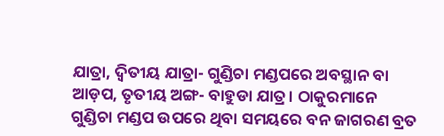ଯାତ୍ରା, ଦ୍ୱିତୀୟ ଯାତ୍ରା- ଗୁଣ୍ଡିଚା ମଣ୍ଡପରେ ଅବସ୍ଥାନ ବା ଆଡ଼ପ, ତୃତୀୟ ଅଙ୍ଗ- ବାହୁଡା ଯାତ୍ର। ଠାକୁରମାନେ ଗୁଣ୍ଡିଚା ମଣ୍ଡପ ଉପରେ ଥିବା ସମୟରେ ବନ ଜାଗରଣ ବ୍ରତ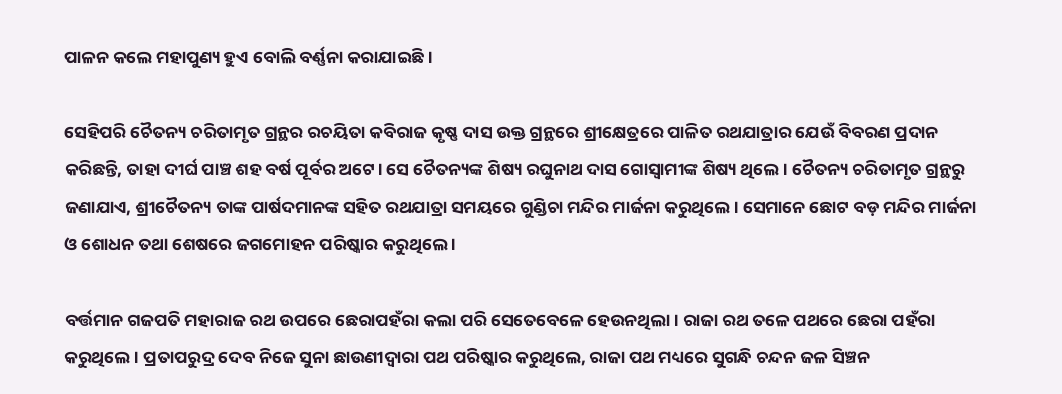ପାଳନ କଲେ ମହାପୁଣ୍ୟ ହୁଏ ବୋଲି ବର୍ଣ୍ଣନା କରାଯାଇଛି।

ସେହିପରି ଚୈତନ୍ୟ ଚରିତାମୃତ ଗ୍ରନ୍ଥର ରଚୟିତା କବିରାଜ କୃଷ୍ଣ ଦାସ ଉକ୍ତ ଗ୍ରନ୍ଥରେ ଶ୍ରୀକ୍ଷେତ୍ରରେ ପାଳିତ ରଥଯାତ୍ରାର ଯେଉଁ ବିବରଣ ପ୍ରଦାନ କରିଛନ୍ତି, ତାହା ଦୀର୍ଘ ପାଞ୍ଚ ଶହ ବର୍ଷ ପୂର୍ବର ଅଟେ। ସେ ଚୈତନ୍ୟଙ୍କ ଶିଷ୍ୟ ରଘୁନାଥ ଦାସ ଗୋସ୍ୱାମୀଙ୍କ ଶିଷ୍ୟ ଥିଲେ । ଚୈତନ୍ୟ ଚରିତାମୃତ ଗ୍ରନ୍ଥରୁ ଜଣାଯାଏ, ଶ୍ରୀଚୈତନ୍ୟ ତାଙ୍କ ପାର୍ଷଦମାନଙ୍କ ସହିତ ରଥଯାତ୍ରା ସମୟରେ ଗୁଣ୍ଡିଚା ମନ୍ଦିର ମାର୍ଜନା କରୁଥିଲେ। ସେମାନେ ଛୋଟ ବଡ଼ ମନ୍ଦିର ମାର୍ଜନା ଓ ଶୋଧନ ତଥା ଶେଷରେ ଜଗମୋହନ ପରିଷ୍କାର କରୁଥିଲେ ।

ବର୍ତ୍ତମାନ ଗଜପତି ମହାରାଜ ରଥ ଉପରେ ଛେରାପହଁରା କଲା ପରି ସେତେବେଳେ ହେଉନଥିଲା। ରାଜା ରଥ ତଳେ ପଥରେ ଛେରା ପହଁରା କରୁଥିଲେ। ପ୍ରତାପରୁଦ୍ର ଦେବ ନିଜେ ସୁନା ଛାଉଣୀଦ୍ୱାରା ପଥ ପରିଷ୍କାର କରୁଥିଲେ, ରାଜା ପଥ ମଧ୍ୟରେ ସୁଗନ୍ଧି ଚନ୍ଦନ ଜଳ ସିଞ୍ଚନ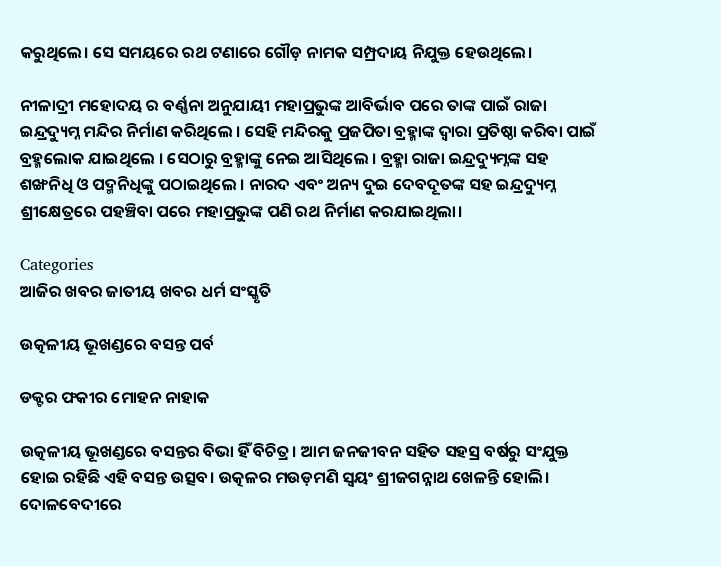କରୁଥିଲେ। ସେ ସମୟରେ ରଥ ଟଣାରେ ଗୌଡ଼ ନାମକ ସମ୍ପ୍ରଦାୟ ନିଯୁକ୍ତ ହେଉଥିଲେ।

ନୀଳାଦ୍ରୀ ମହୋଦୟ ର ବର୍ଣ୍ଣନା ଅନୁଯାୟୀ ମହାପ୍ରଭୁଙ୍କ ଆବିର୍ଭାବ ପରେ ତାଙ୍କ ପାଇଁ ରାଜା ଇନ୍ଦ୍ରଦ୍ୟୁମ୍ନ ମନ୍ଦିର ନିର୍ମାଣ କରିଥିଲେ । ସେହି ମନ୍ଦିରକୁ ପ୍ରଜପିତା ବ୍ରହ୍ମାଙ୍କ ଦ୍ୱାରା ପ୍ରତିଷ୍ଠା କରିବା ପାଇଁ ବ୍ରହ୍ମଲୋକ ଯାଇଥିଲେ । ସେଠାରୁ ବ୍ରହ୍ମାଙ୍କୁ ନେଇ ଆସିଥିଲେ । ବ୍ରହ୍ମା ରାଜା ଇନ୍ଦ୍ରଦ୍ୟୁମ୍ନଙ୍କ ସହ ଶଙ୍ଖନିଧି ଓ ପଦ୍ମନିଧିଙ୍କୁ ପଠାଇଥିଲେ । ନାରଦ ଏବଂ ଅନ୍ୟ ଦୁଇ ଦେବଦୂତଙ୍କ ସହ ଇନ୍ଦ୍ରଦ୍ୟୁମ୍ନ ଶ୍ରୀକ୍ଷେତ୍ରରେ ପହଞ୍ଚିବା ପରେ ମହାପ୍ରଭୁଙ୍କ ପଣି ରଥ ନିର୍ମାଣ କରଯାଇଥିଲା।

Categories
ଆଜିର ଖବର ଜାତୀୟ ଖବର ଧର୍ମ ସଂସ୍କୃତି

ଉତ୍କଳୀୟ ଭୂଖଣ୍ଡରେ ବସନ୍ତ ପର୍ବ

ଡକ୍ଟର ଫକୀର ମୋହନ ନାହାକ

ଉତ୍କଳୀୟ ଭୂଖଣ୍ଡରେ ବସନ୍ତର ବିଭା ହିଁ ବିଚିତ୍ର। ଆମ ଜନଜୀବନ ସହିତ ସହସ୍ର ବର୍ଷରୁ ସଂଯୁକ୍ତ ହୋଇ ରହିଛି ଏହି ବସନ୍ତ ଉତ୍ସବ। ଉତ୍କଳର ମଉଡ଼ମଣି ସ୍ୱୟଂ ଶ୍ରୀଜଗନ୍ନାଥ ଖେଳନ୍ତି ହୋଲି। ଦୋଳବେଦୀରେ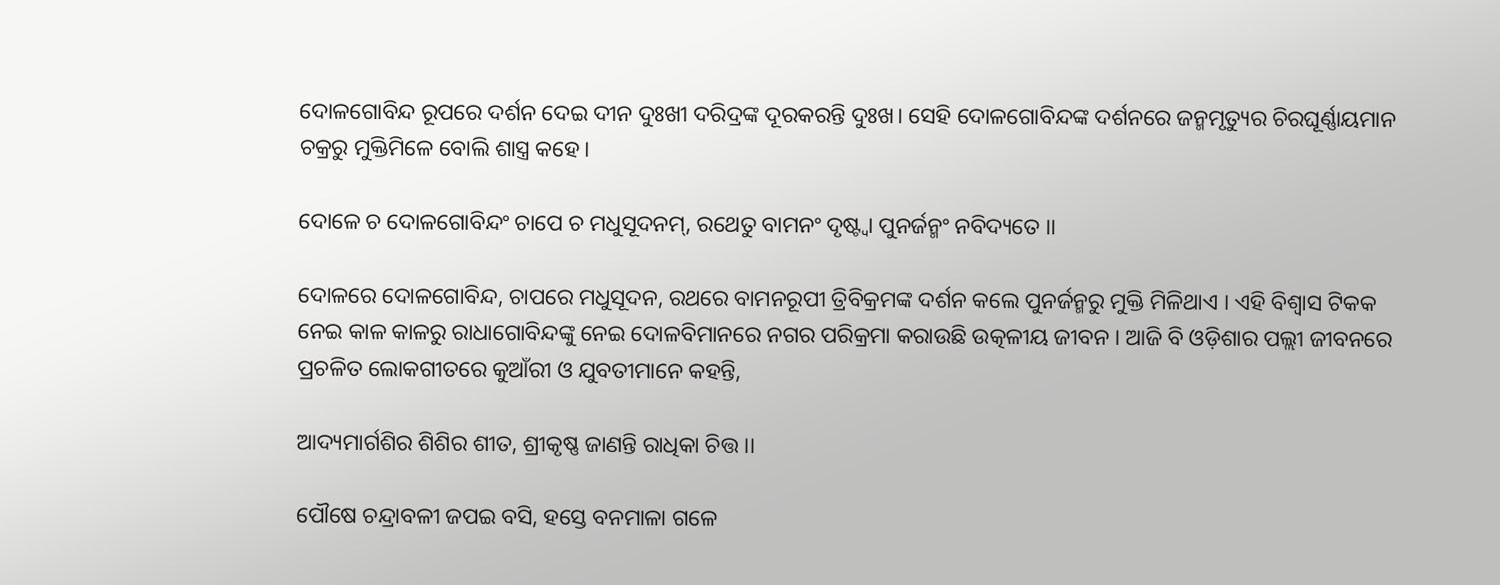ଦୋଳଗୋବିନ୍ଦ ରୂପରେ ଦର୍ଶନ ଦେଇ ଦୀନ ଦୁଃଖୀ ଦରିଦ୍ରଙ୍କ ଦୂରକରନ୍ତି ଦୁଃଖ। ସେହି ଦୋଳଗୋବିନ୍ଦଙ୍କ ଦର୍ଶନରେ ଜନ୍ମମୃତ୍ୟୁର ଚିରଘୂର୍ଣ୍ଣାୟମାନ ଚକ୍ରରୁ ମୁକ୍ତିମିଳେ ବୋଲି ଶାସ୍ତ୍ର କହେ।

ଦୋଳେ ଚ ଦୋଳଗୋବିନ୍ଦଂ ଚାପେ ଚ ମଧୁସୂଦନମ୍, ରଥେତୁ ବାମନଂ ଦୃଷ୍ଟ୍ୱା ପୁନର୍ଜନ୍ମଂ ନବିଦ୍ୟତେ ।।

ଦୋଳରେ ଦୋଳଗୋବିନ୍ଦ, ଚାପରେ ମଧୁସୂଦନ, ରଥରେ ବାମନରୂପୀ ତ୍ରିବିକ୍ରମଙ୍କ ଦର୍ଶନ କଲେ ପୁନର୍ଜନ୍ମରୁ ମୁକ୍ତି ମିଳିଥାଏ । ଏହି ବିଶ୍ୱାସ ଟିକକ ନେଇ କାଳ କାଳରୁ ରାଧାଗୋବିନ୍ଦଙ୍କୁ ନେଇ ଦୋଳବିମାନରେ ନଗର ପରିକ୍ରମା କରାଉଛି ଉତ୍କଳୀୟ ଜୀବନ । ଆଜି ବି ଓଡ଼ିଶାର ପଲ୍ଲୀ ଜୀବନରେ ପ୍ରଚଳିତ ଲୋକଗୀତରେ କୁଆଁରୀ ଓ ଯୁବତୀମାନେ କହନ୍ତି,

ଆଦ୍ୟମାର୍ଗଶିର ଶିଶିର ଶୀତ, ଶ୍ରୀକୃଷ୍ଣ ଜାଣନ୍ତି ରାଧିକା ଚିତ୍ତ ।।

ପୌଷେ ଚନ୍ଦ୍ରାବଳୀ ଜପଇ ବସି, ହସ୍ତେ ବନମାଳା ଗଳେ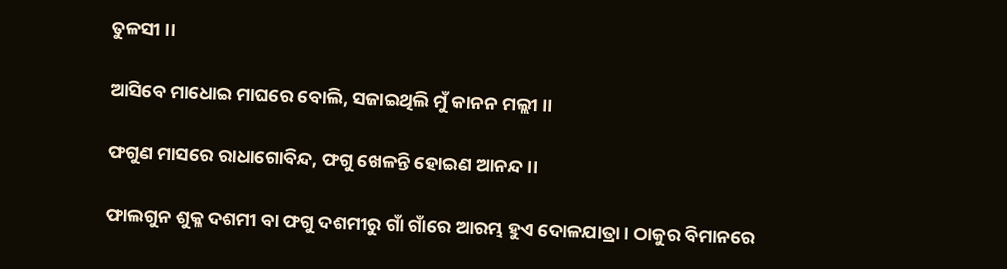ତୁଳସୀ ।।

ଆସିବେ ମାଧୋଇ ମାଘରେ ବୋଲି, ସଜାଇଥିଲି ମୁଁ କାନନ ମଲ୍ଲୀ ।।

ଫଗୁଣ ମାସରେ ରାଧାଗୋବିନ୍ଦ, ଫଗୁ ଖେଳନ୍ତି ହୋଇଣ ଆନନ୍ଦ ।।

ଫାଲଗୁନ ଶୁକ୍ଳ ଦଶମୀ ବା ଫଗୁ ଦଶମୀରୁ ଗାଁ ଗାଁରେ ଆରମ୍ଭ ହୁଏ ଦୋଳଯାତ୍ରା। ଠାକୁର ବିମାନରେ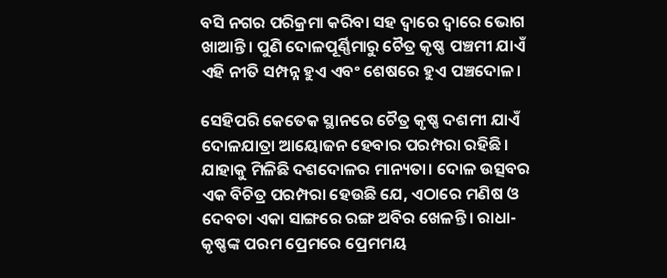ବସି ନଗର ପରିକ୍ରମା କରିବା ସହ ଦ୍ୱାରେ ଦ୍ୱାରେ ଭୋଗ ଖାଆନ୍ତି। ପୁଣି ଦୋଳପୂର୍ଣ୍ଣିମାରୁ ଚୈତ୍ର କୃଷ୍ଣ ପଞ୍ଚମୀ ଯାଏଁ ଏହି ନୀତି ସମ୍ପନ୍ନ ହୁଏ ଏବଂ ଶେଷରେ ହୁଏ ପଞ୍ଚଦୋଳ।

ସେହିପରି କେତେକ ସ୍ଥାନରେ ଚୈତ୍ର କୃଷ୍ଣ ଦଶମୀ ଯାଏଁ ଦୋଳଯାତ୍ରା ଆୟୋଜନ ହେବାର ପରମ୍ପରା ରହିଛି। ଯାହାକୁ ମିଳିଛି ଦଶଦୋଳର ମାନ୍ୟତା। ଦୋଳ ଉତ୍ସବର ଏକ ବିଚିତ୍ର ପରମ୍ପରା ହେଉଛି ଯେ, ଏଠାରେ ମଣିଷ ଓ ଦେବତା ଏକା ସାଙ୍ଗରେ ରଙ୍ଗ ଅବିର ଖେଳନ୍ତି। ରାଧା-କୃଷ୍ଣଙ୍କ ପରମ ପ୍ରେମରେ ପ୍ରେମମୟ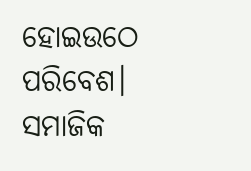ହୋଇଉଠେ ପରିବେଶ। ସମାଜିକ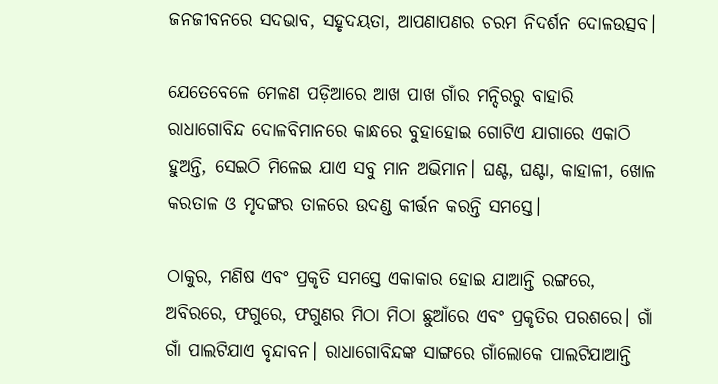ଜନଜୀବନରେ ସଦଭାବ, ସହୃଦୟତା, ଆପଣାପଣର ଚରମ ନିଦର୍ଶନ ଦୋଳଉତ୍ସବ।

ଯେତେବେଳେ ମେଳଣ ପଡ଼ିଆରେ ଆଖ ପାଖ ଗାଁର ମନ୍ଦିରରୁ ବାହାରି ରାଧାଗୋବିନ୍ଦ ଦୋଳବିମାନରେ କାନ୍ଧରେ ବୁହାହୋଇ ଗୋଟିଏ ଯାଗାରେ ଏକାଠି ହୁଅନ୍ତି, ସେଇଠି ମିଳେଇ ଯାଏ ସବୁ ମାନ ଅଭିମାନ। ଘଣ୍ଟ, ଘଣ୍ଟା, କାହାଳୀ, ଖୋଳ କରତାଳ ଓ ମୃଦଙ୍ଗର ତାଳରେ ଉଦଣ୍ଡ କୀର୍ତ୍ତନ କରନ୍ତି ସମସ୍ତେ।

ଠାକୁର, ମଣିଷ ଏବଂ ପ୍ରକୃତି ସମସ୍ତେ ଏକାକାର ହୋଇ ଯାଆନ୍ତି ରଙ୍ଗରେ, ଅବିରରେ, ଫଗୁରେ, ଫଗୁଣର ମିଠା ମିଠା ଛୁଆଁରେ ଏବଂ ପ୍ରକୃତିର ପରଶରେ। ଗାଁ ଗାଁ ପାଲଟିଯାଏ ବୃନ୍ଦାବନ। ରାଧାଗୋବିନ୍ଦଙ୍କ ସାଙ୍ଗରେ ଗାଁଲୋକେ ପାଲଟିଯାଆନ୍ତି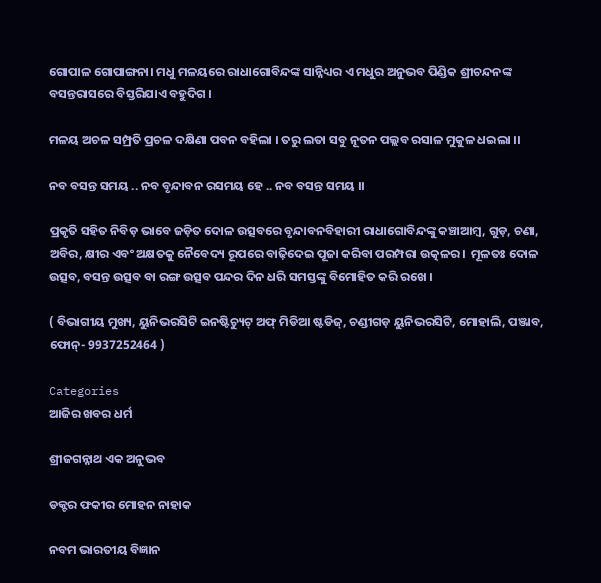ଗୋପାଳ ଗୋପାଙ୍ଗନା। ମଧୁ ମଳୟରେ ରାଧାଗୋବିନ୍ଦଙ୍କ ସାନ୍ନିଧ୍ୟର ଏ ମଧୁର ଅନୁଭବ ପିଣ୍ଡିକ ଶ୍ରୀଚନ୍ଦନଙ୍କ ବସନ୍ତରାସରେ ବିସ୍ତରିଯାଏ ବହୁଦିଗ ।

ମଳୟ ଅଚଳ ସମ୍ପ୍ରତି ପ୍ରଚଳ ଦକ୍ଷିଣା ପବନ ବହିଲା । ତରୁ ଲତା ସବୁ ନୂତନ ପଲ୍ଲବ ରସାଳ ମୁକୁଳ ଧଇଲା ।।

ନବ ବସନ୍ତ ସମୟ .. ନବ ବୃନ୍ଦାବନ ରସମୟ ହେ .. ନବ ବସନ୍ତ ସମୟ ।।

ପ୍ରକୃତି ସହିତ ନିବିଡ଼ ଭାବେ ଜଡ଼ିତ ଦୋଳ ଉତ୍ସବରେ ବୃନ୍ଦାବନବିହାରୀ ରାଧାଗୋବିନ୍ଦଙ୍କୁ କଞ୍ଚାଆମ୍ବ, ଗୁଡ଼, ଚଣା, ଅବିର, କ୍ଷୀର ଏବଂ ଅକ୍ଷତକୁ ନୈବେଦ୍ୟ ରୂପରେ ବାଢ଼ିଦେଇ ପୂଜା କରିବା ପରମ୍ପରା ଉତ୍କଳର ।  ମୂଳତଃ ଦୋଳ ଉତ୍ସବ, ବସନ୍ତ ଉତ୍ସବ ବା ରଙ୍ଗ ଉତ୍ସବ ପନ୍ଦର ଦିନ ଧରି ସମସ୍ତଙ୍କୁ ବିମୋହିତ କରି ରଖେ ।

( ବିଭାଗୀୟ ମୁଖ୍ୟ, ୟୁନିଭରସିଟି ଇନଷ୍ଟିଚ୍ୟୁଟ୍ ଅଫ୍ ମିଡିଆ ଷ୍ଟଡିଜ୍, ଚଣ୍ଡୀଗଡ଼ ୟୁନିଭରସିଟି, ମୋହାଲି, ପଞ୍ଜାବ, ଫୋନ୍- 9937252464 )

Categories
ଆଜିର ଖବର ଧର୍ମ

ଶ୍ରୀଜଗନ୍ନାଥ ଏକ ଅନୁଭବ

ଡକ୍ଟର ଫକୀର ମୋହନ ନାହାକ

ନବମ ଭାରତୀୟ ବିଜ୍ଞାନ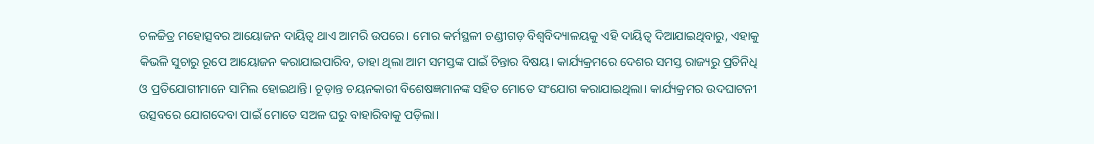ଚଳଚ୍ଚିତ୍ର ମହୋତ୍ସବର ଆୟୋଜନ ଦାୟିତ୍ୱ ଥାଏ ଆମରି ଉପରେ। ମୋର କର୍ମସ୍ଥଳୀ ଚଣ୍ଡୀଗଡ଼ ବିଶ୍ୱବିଦ୍ୟାଳୟକୁ ଏହି ଦାୟିତ୍ୱ ଦିଆଯାଇଥିବାରୁ, ଏହାକୁ କିଭଳି ସୁଚାରୁ ରୂପେ ଆୟୋଜନ କରାଯାଇପାରିବ, ତାହା ଥିଲା ଆମ ସମସ୍ତଙ୍କ ପାଇଁ ଚିନ୍ତାର ବିଷୟ। କାର୍ଯ୍ୟକ୍ରମରେ ଦେଶର ସମସ୍ତ ରାଜ୍ୟରୁ ପ୍ରତିନିଧି ଓ ପ୍ରତିଯୋଗୀମାନେ ସାମିଲ ହୋଇଥାନ୍ତି। ଚୂଡ଼ାନ୍ତ ଚୟନକାରୀ ବିଶେଷଜ୍ଞମାନଙ୍କ ସହିତ ମୋତେ ସଂଯୋଗ କରାଯାଇଥିଲା। କାର୍ଯ୍ୟକ୍ରମର ଉଦଘାଟନୀ ଉତ୍ସବରେ ଯୋଗଦେବା ପାଇଁ ମୋତେ ସଅଳ ଘରୁ ବାହାରିବାକୁ ପଡ଼ିଲା।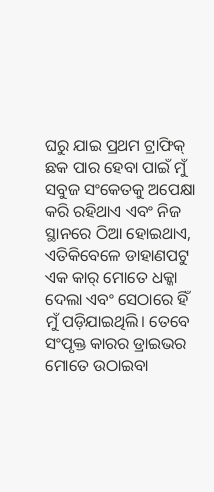ଘରୁ ଯାଇ ପ୍ରଥମ ଟ୍ରାଫିକ୍ ଛକ ପାର ହେବା ପାଇଁ ମୁଁ ସବୁଜ ସଂକେତକୁ ଅପେକ୍ଷା କରି ରହିଥାଏ ଏବଂ ନିଜ ସ୍ଥାନରେ ଠିଆ ହୋଇଥାଏ, ଏତିକିବେଳେ ଡାହାଣପଟୁ ଏକ କାର୍ ମୋତେ ଧକ୍କା ଦେଲା ଏବଂ ସେଠାରେ ହିଁ ମୁଁ ପଡ଼ିଯାଇଥିଲି। ତେବେ ସଂପୃକ୍ତ କାରର ଡ୍ରାଇଭର ମୋତେ ଉଠାଇବା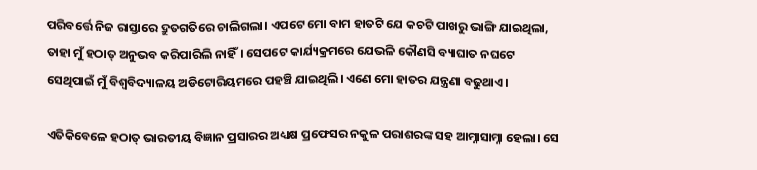ପରିବର୍ତ୍ତେ ନିଜ ରାସ୍ତାରେ ଦ୍ରୁତଗତିରେ ଚାଲିଗଲା। ଏପଟେ ମୋ ବାମ ହାତଟି ଯେ କଚଟି ପାଖରୁ ଭାଙ୍ଗି ଯାଇଥିଲା, ତାହା ମୁଁ ହଠାତ୍ ଅନୁଭବ କରିପାରିଲି ନାହିଁ। ସେପଟେ କାର୍ଯ୍ୟକ୍ରମରେ ଯେଭଳି କୌଣସି ବ୍ୟାଘାତ ନଘଟେ ସେଥିପାଇଁ ମୁଁ ବିଶ୍ୱବିଦ୍ୟାଳୟ ଅଡିଟୋରିୟମରେ ପହଞ୍ଚି ଯାଇଥିଲି। ଏଣେ ମୋ ହାତର ଯନ୍ତ୍ରଣା ବଢୁଥାଏ।

ଏତିକିବେଳେ ହଠାତ୍ ଭାରତୀୟ ବିଜ୍ଞାନ ପ୍ରସାରର ଅଧ୍ୟକ୍ଷ ପ୍ରଫେସର ନକୁଳ ପରାଶରଙ୍କ ସହ ଆମ୍ନାସାମ୍ନା ହେଲା। ସେ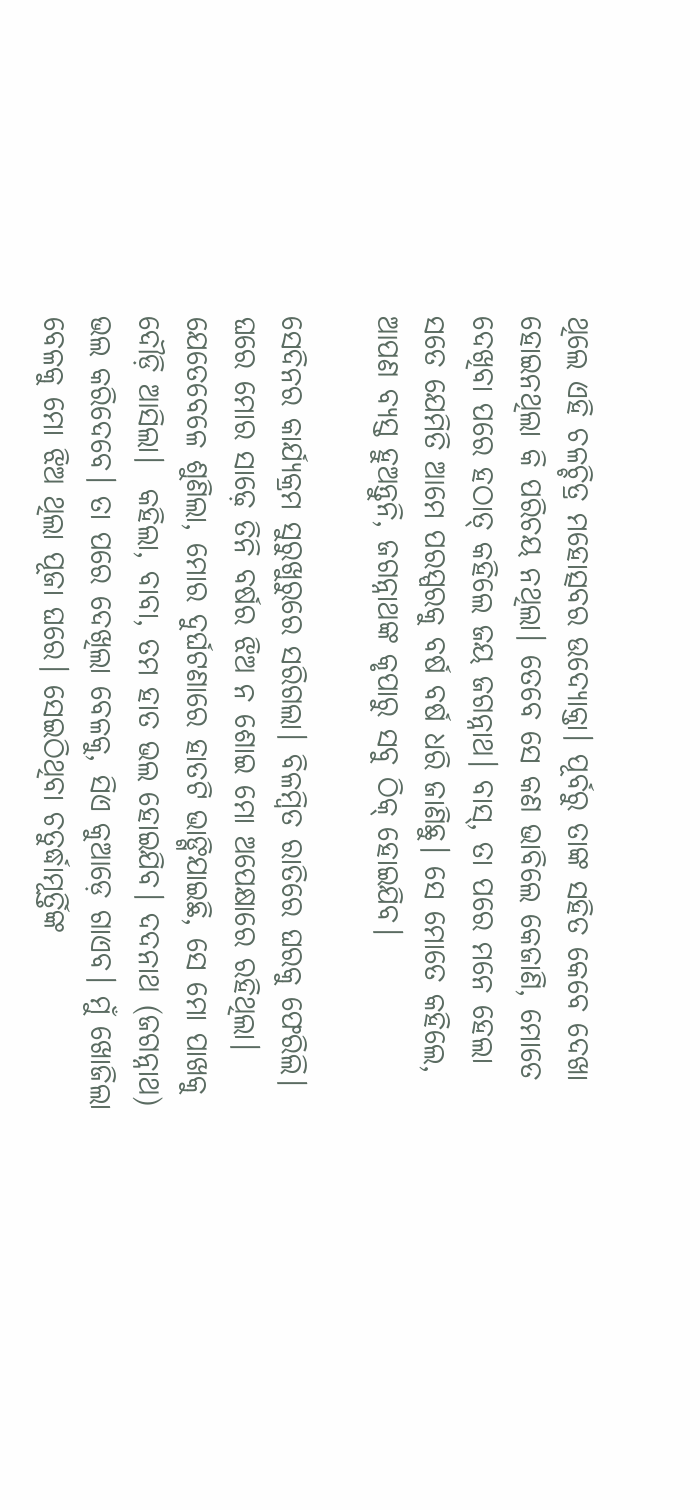ଥିଲେ ଏହି ଚଳଚ୍ଚିତ୍ର ମହୋତ୍ସବର ଉଦ୍ୟୋକ୍ତା। ପୂର୍ବରୁ ତାଙ୍କ ସହିତ କେବେ ଦେଖା ହୋଇନଥିଲା କି ପରିଚୟ ନଥିଲା। ତେବେ ସେ କଣ ଭାବିଲେ କେଜାଣି, ମୋତେ ଦେଖିବା ପରେ ହଠାତ୍ କହିଲେ ଜୟ ଜଗନ୍ନାଥ। ବାସ୍, ତା ପରେ ମନେ ହେଲା ସତେ ଯେମିତି ଆମେ ପରସ୍ପରକୁ ବର୍ଷ ବର୍ଷ ଧରି ଜାଣିଛୁ। ସେ ମୋତେ କହିଲେ, ଆପଣ ବ୍ୟସ୍ତ ହୁଅନ୍ତୁନି, ଜଗନ୍ନାଥଙ୍କ କୃପାରୁ ସବୁ ଠିକ୍ ହୋଇଯିବ।

ସେଦିନର କାର୍ଯ୍ୟକ୍ରମ ସୁରୁଖୁରୁରେ ସରିଗଲା। ବିଳମ୍ବିତ ରାତିରେ ଘରକୁ ଫେରିଲି। ଘରେ ମୋର ସାଢ଼େ ତିନି ବର୍ଷର ଝିଅ ନ ଶୋଇ ମୋ ଅପେକ୍ଷାରେ ରହିଥିଲା। ଯେତେବେଳେ ଶୁଣିଲା, ମୋର ଦୁର୍ଘଟଣାରେ ହାତଟି ଭାଙ୍ଗିଯାଇଛି, ସେ ମୋ ପାଖକୁ ଦୌଡ଼ି ଆସିଲା।  କହିଲା, ବାବା, ତମ ହାତ ଭଲ ହୋଇଯିବ। ଦଦନାଥ (ଜଗନ୍ନାଥ) ଭଲ କରିଦେବେ। ତା ପରେ ଦେଖିଲା ବେଳକୁ, ସିଏ କୁଆଡ଼େ ଗାଏବ। ମୁଁ ଖୋଜିଲା ବେଳକୁ ମୋ ଝିଅ ଥିଲା ପୂଜା ଘରେ। ସେଇଠିଥିବା ଚତୁର୍ଦ୍ଧାମୂର୍ତ୍ତିଙ୍କ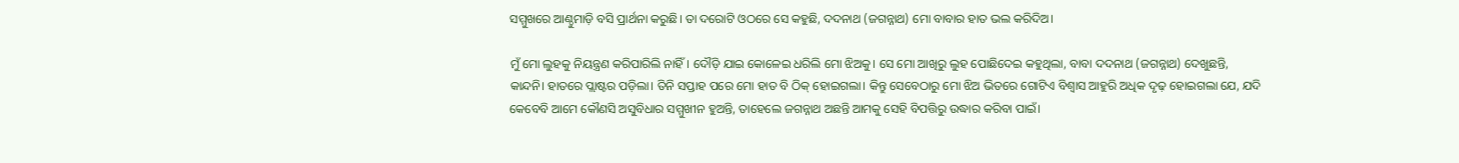ସମ୍ମୁଖରେ ଆଣ୍ଠୁମାଡ଼ି ବସି ପ୍ରାର୍ଥନା କରୁଛି। ତା ଦରୋଟି ଓଠରେ ସେ କହୁଛି, ଦଦନାଥ (ଜଗନ୍ନାଥ) ମୋ ବାବାର ହାତ ଭଲ କରିଦିଅ।

ମୁଁ ମୋ ଲୁହକୁ ନିୟନ୍ତ୍ରଣ କରିପାରିଲି ନାହିଁ। ଦୌଡ଼ି ଯାଇ କୋଳେଇ ଧରିଲି ମୋ ଝିଅକୁ। ସେ ମୋ ଆଖିରୁ ଲୁହ ପୋଛିଦେଇ କହୁଥିଲା, ବାବା ଦଦନାଥ (ଜଗନ୍ନାଥ) ଦେଖୁଛନ୍ତି, କାନ୍ଦନି। ହାତରେ ପ୍ଲାଷ୍ଟର ପଡ଼ିଲା। ତିନି ସପ୍ତାହ ପରେ ମୋ ହାତ ବି ଠିକ୍ ହୋଇଗଲା। କିନ୍ତୁ ସେବେଠାରୁ ମୋ ଝିଅ ଭିତରେ ଗୋଟିଏ ବିଶ୍ୱାସ ଆହୁରି ଅଧିକ ଦୃଢ଼ ହୋଇଗଲା ଯେ, ଯଦି କେବେବି ଆମେ କୌଣସି ଅସୁବିଧାର ସମ୍ମୁଖୀନ ହୁଅନ୍ତି, ତାହେଲେ ଜଗନ୍ନାଥ ଅଛନ୍ତି ଆମକୁ ସେହି ବିପତ୍ତିରୁ ଉଦ୍ଧାର କରିବା ପାଇଁ।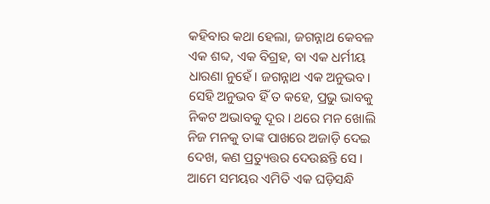କହିବାର କଥା ହେଲା, ଜଗନ୍ନାଥ କେବଳ ଏକ ଶବ୍ଦ, ଏକ ବିଗ୍ରହ, ବା ଏକ ଧର୍ମୀୟ ଧାରଣା ନୁହେଁ। ଜଗନ୍ନାଥ ଏକ ଅନୁଭବ। ସେହି ଅନୁଭବ ହିଁ ତ କହେ, ପ୍ରଭୁ ଭାବକୁ ନିକଟ ଅଭାବକୁ ଦୂର। ଥରେ ମନ ଖୋଲି ନିଜ ମନକୁ ତାଙ୍କ ପାଖରେ ଅଜାଡ଼ି ଦେଇ ଦେଖ, କଣ ପ୍ରତ୍ୟୁତ୍ତର ଦେଉଛନ୍ତି ସେ। ଆମେ ସମୟର ଏମିତି ଏକ ଘଡ଼ିସନ୍ଧି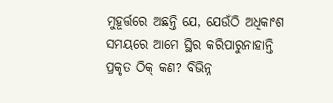ମୁହୂର୍ତ୍ତରେ ଅଛନ୍ତି ଯେ, ଯେଉଁଠି ଅଧିକାଂଶ ସମୟରେ ଆମେ ସ୍ଥିର କରିପାରୁନାହାନ୍ତି ପ୍ରକୃତ ଠିକ୍ କଣ? ବିଭିନ୍ନ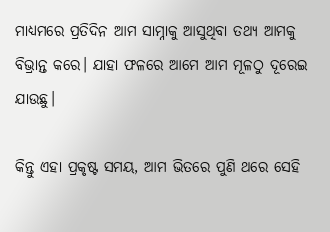ମାଧ୍ୟମରେ ପ୍ରତିଦିନ ଆମ ସାମ୍ନାକୁ ଆସୁଥିବା ତଥ୍ୟ ଆମକୁ ବିଭ୍ରାନ୍ତ କରେ। ଯାହା ଫଳରେ ଆମେ ଆମ ମୂଳଠୁ ଦୂରେଇ ଯାଉଛୁ।

କିନ୍ତୁ ଏହା ପ୍ରକୃଷ୍ଟ ସମୟ, ଆମ ଭିତରେ ପୁଣି ଥରେ ସେହି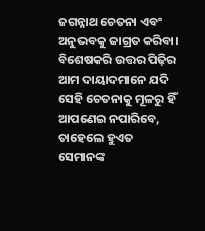ଜଗନ୍ନାଥ ଚେତନା ଏବଂ ଅନୁଭବକୁ ଜାଗ୍ରତ କରିବା। ବିଶେଷକରି ଉତ୍ତର ପିଢ଼ିର ଆମ ଦାୟାଦମାନେ ଯଦି ସେହି ଚେତନାକୁ ମୂଳରୁ ହିଁ ଆପଣେଇ ନପାରିବେ, ତାହେଲେ ହୁଏତ ସେମାନଙ୍କ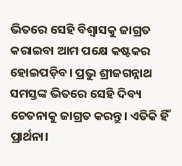ଭିତରେ ସେହି ବିଶ୍ୱାସକୁ ଜାଗ୍ରତ କରାଇବା ଆମ ପକ୍ଷେ କଷ୍ଟକର ହୋଇପଡ଼ିବ। ପ୍ରଭୁ ଶ୍ରୀଜଗନ୍ନାଥ ସମସ୍ତଙ୍କ ଭିତରେ ସେହି ଦିବ୍ୟ ଚେତନାକୁ ଜାଗ୍ରତ କରନ୍ତୁ। ଏତିକି ହିଁ ପ୍ରାର୍ଥନା।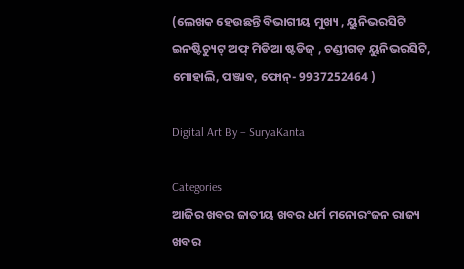(ଲେଖକ ହେଉଛନ୍ତି ବିଭାଗୀୟ ମୁଖ୍ୟ , ୟୁନିଭରସିଟି ଇନଷ୍ଟିଚ୍ୟୁଟ୍ ଅଫ୍ ମିଡିଆ ଷ୍ଟଡିଜ୍ , ଚଣ୍ଡୀଗଡ଼ ୟୁନିଭରସିଟି, ମୋହାଲି, ପଞ୍ଜାବ, ଫୋନ୍- 9937252464 )

Digital Art By – SuryaKanta

Categories
ଆଜିର ଖବର ଜାତୀୟ ଖବର ଧର୍ମ ମନୋରଂଜନ ରାଜ୍ୟ ଖବର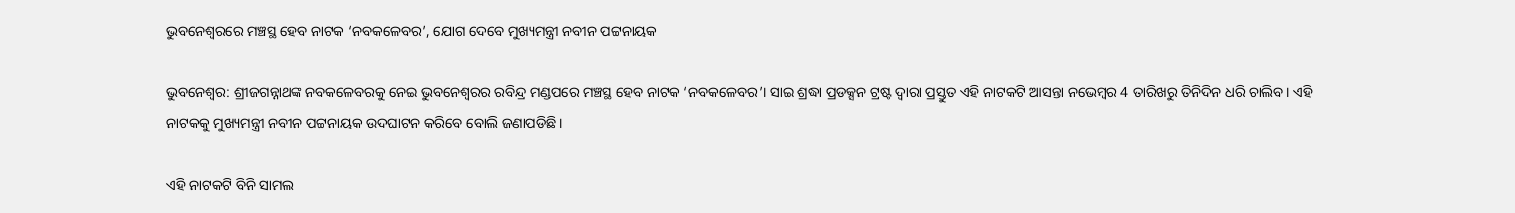ଭୁବନେଶ୍ବରରେ ମଞ୍ଚସ୍ଥ ହେବ ନାଟକ ‘ନବକଳେବର’, ଯୋଗ ଦେବେ ମୁଖ୍ୟମନ୍ତ୍ରୀ ନବୀନ ପଟ୍ଟନାୟକ

ଭୁବନେଶ୍ବର: ଶ୍ରୀଜଗନ୍ନାଥଙ୍କ ନବକଳେବରକୁ ନେଇ ଭୁବନେଶ୍ବରର ରବିନ୍ଦ୍ର ମଣ୍ଡପରେ ମଞ୍ଚସ୍ଥ ହେବ ନାଟକ ‘ନବକଳେବର’। ସାଇ ଶ୍ରଦ୍ଧା ପ୍ରଡକ୍ସନ ଟ୍ରଷ୍ଟ ଦ୍ବାରା ପ୍ରସ୍ତୁତ ଏହି ନାଟକଟି ଆସନ୍ତା ନଭେମ୍ବର 4 ତାରିଖରୁ ତିନିଦିନ ଧରି ଚାଲିବ। ଏହି ନାଟକକୁ ମୁଖ୍ୟମନ୍ତ୍ରୀ ନବୀନ ପଟ୍ଟନାୟକ ଉଦଘାଟନ କରିବେ ବୋଲି ଜଣାପଡିଛି।

ଏହି ନାଟକଟି ବିନି ସାମଲ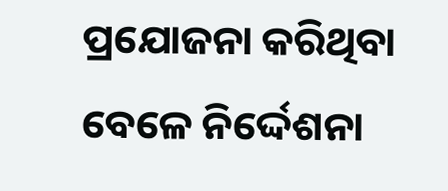ପ୍ରଯୋଜନା କରିଥିବା ବେଳେ ନିର୍ଦ୍ଦେଶନା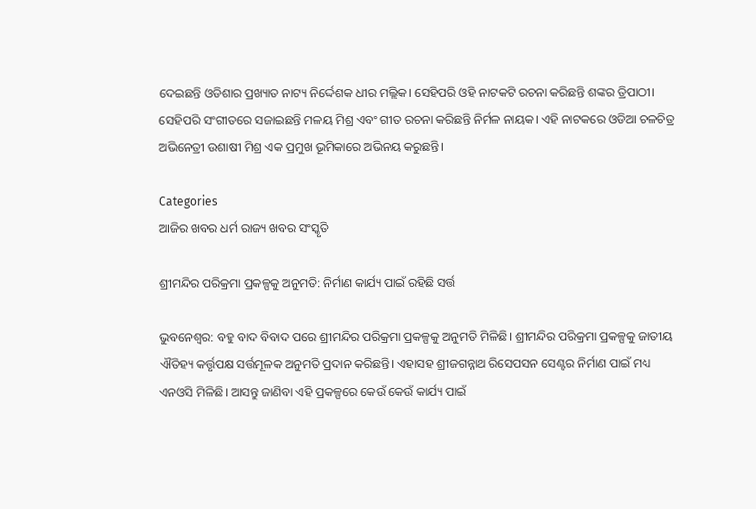ଦେଇଛନ୍ତି ଓଡିଶାର ପ୍ରଖ୍ୟାତ ନାଟ୍ୟ ନିର୍ଦ୍ଦେଶକ ଧୀର ମଲ୍ଲିକ। ସେହିପରି ଓହି ନାଟକଟି ରଚନା କରିଛନ୍ତି ଶଙ୍କର ତ୍ରିପାଠୀ। ସେହିପରି ସଂଗୀତରେ ସଜାଇଛନ୍ତି ମଳୟ ମିଶ୍ର ଏବଂ ଗୀତ ରଚନା କରିଛନ୍ତି ନିର୍ମଳ ନାୟକ। ଏହି ନାଟକରେ ଓଡିଆ ଚଳଚିତ୍ର ଅଭିନେତ୍ରୀ ଉଶାଷୀ ମିଶ୍ର ଏକ ପ୍ରମୁଖ ଭୂମିକାରେ ଅଭିନୟ କରୁଛନ୍ତି।

Categories
ଆଜିର ଖବର ଧର୍ମ ରାଜ୍ୟ ଖବର ସଂସ୍କୃତି

ଶ୍ରୀମନ୍ଦିର ପରିକ୍ରମା ପ୍ରକଳ୍ପକୁ ଅନୁମତି: ନିର୍ମାଣ କାର୍ଯ୍ୟ ପାଇଁ ରହିଛି ସର୍ତ୍ତ

ଭୁବନେଶ୍ବର: ବହୁ ବାଦ ବିବାଦ ପରେ ଶ୍ରୀମନ୍ଦିର ପରିକ୍ରମା ପ୍ରକଳ୍ପକୁ ଅନୁମତି ମିଳିଛି। ଶ୍ରୀମନ୍ଦିର ପରିକ୍ରମା ପ୍ରକଳ୍ପକୁ ଜାତୀୟ ଐତିହ୍ୟ କର୍ତ୍ତୃପକ୍ଷ ସର୍ତ୍ତମୂଳକ ଅନୁମତି ପ୍ରଦାନ କରିଛନ୍ତି। ଏହାସହ ଶ୍ରୀଜଗନ୍ନାଥ ରିସେପସନ ସେଣ୍ଟର ନିର୍ମାଣ ପାଇଁ ମଧ୍ୟ ଏନଓସି ମିଳିଛି। ଆସନ୍ତୁ ଜାଣିବା ଏହି ପ୍ରକଳ୍ପରେ କେଉଁ କେଉଁ କାର୍ଯ୍ୟ ପାଇଁ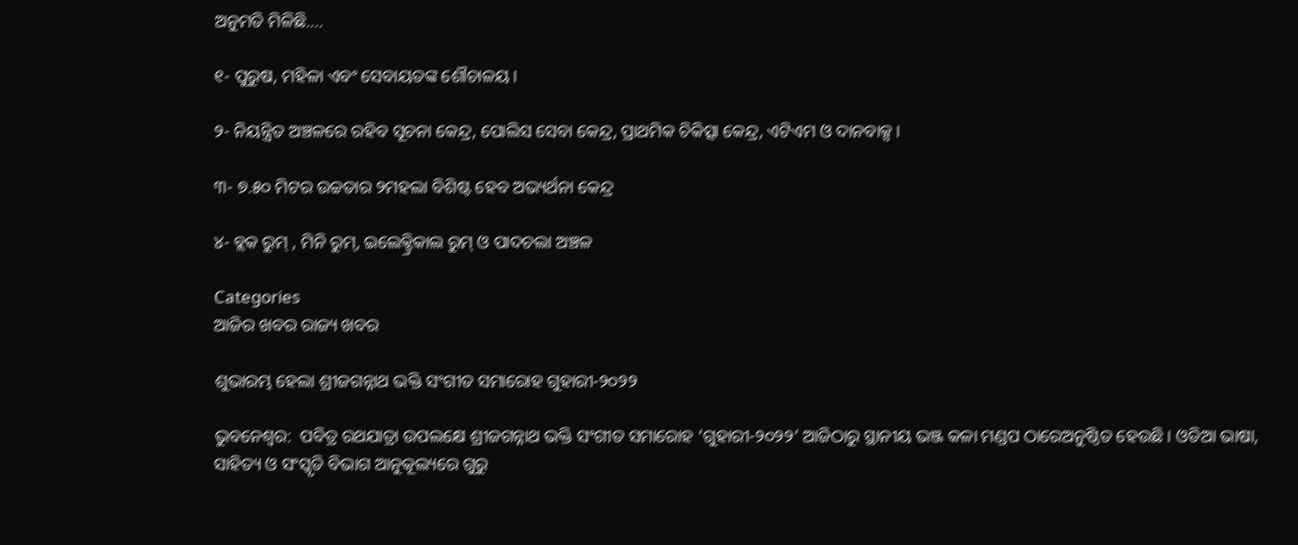ଅନୁମତି ମିଳିଛି….

୧- ପୁରୁଷ, ମହିଳା ଏବଂ ସେବାୟତଙ୍କ ଶୌଚାଳୟ।

୨- ନିୟନ୍ତ୍ରିତ ଅଞ୍ଚଳରେ ରହିବ ସୂଚନା କେନ୍ଦ୍ର, ପୋଲିସ ସେବା କେନ୍ଦ୍ର, ପ୍ରାଥମିକ ଚିକିତ୍ସା କେନ୍ଦ୍ର, ଏଟିଏମ ଓ ଦାନବାକ୍ସ।

୩- ୭.୫୦ ମିଟର ଉଚ୍ଚତାର ୨ମହଲା ବିଶିଷ୍ଟ ହେବ ଅଭ୍ୟର୍ଥନା କେନ୍ଦ୍ର

୪- ବ୍ଲକ ରୁମ୍ , ମିନି ରୁମ୍, ଇଲେକ୍ଟ୍ରିକାଲ ରୁମ୍ ଓ ପାଦଚଲା ଅଞ୍ଚଳ

Categories
ଆଜିର ଖବର ରାଜ୍ୟ ଖବର

ଶୁଭାରମ୍ଭ ହେଲା ଶ୍ରୀଜଗନ୍ନାଥ ଭକ୍ତି ସଂଗୀତ ସମାରୋହ ଗୁହାରୀ-୨୦୨୨

ଭୁବନେଶ୍ୱର:  ପବିତ୍ର ରଥଯାତ୍ରା ଉପଲକ୍ଷେ ଶ୍ରୀଜଗନ୍ନାଥ ଭକ୍ତି ସଂଗୀତ ସମାରୋହ ‘ଗୁହାରୀ-୨୦୨୨’ ଆଜିଠାରୁ ସ୍ଥାନୀୟ ଭଞ୍ଜ କଳା ମଣ୍ଡପ ଠାରେଅନୁଷ୍ଠିତ ହେଉଛି । ଓଡିଆ ଭାଷା, ସାହିତ୍ୟ ଓ ସଂସ୍କୃତି ବିଭାଗ ଆନୁକୂଲ୍ୟରେ ଗୁରୁ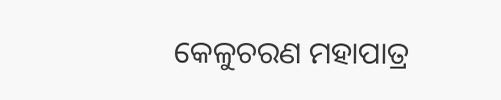କେଳୁଚରଣ ମହାପାତ୍ର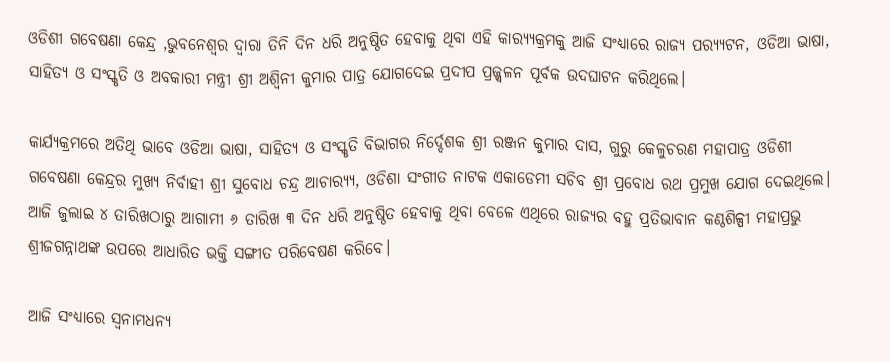ଓଡିଶୀ ଗବେଷଣା କେନ୍ଦ୍ର ,ଭୁବନେଶ୍ୱର ଦ୍ୱାରା ତିନି ଦିନ ଧରି ଅନୁଷ୍ଠିତ ହେବାକୁ ଥିବା ଏହି କାର‌୍ୟ୍ୟକ୍ରମକୁ ଆଜି ସଂଧ୍ୟାରେ ରାଜ୍ୟ ପର‌୍ୟ୍ୟଟନ, ଓଡିଆ ଭାଷା, ସାହିତ୍ୟ ଓ ସଂସ୍କୃତି ଓ ଅବକାରୀ ମନ୍ତ୍ରୀ ଶ୍ରୀ ଅଶ୍ୱିନୀ କୁମାର ପାତ୍ର ଯୋଗଦେଇ ପ୍ରଦୀପ ପ୍ରଜ୍ଜ୍ୱଳନ ପୂର୍ବକ ଉଦଘାଟନ କରିଥିଲେ।

କାର୍ଯ୍ୟକ୍ରମରେ ଅତିଥି ଭାବେ ଓଡିଆ ଭାଷା, ସାହିତ୍ୟ ଓ ସଂସ୍କୃତି ବିଭାଗର ନିର୍ଦ୍ଦେଶକ ଶ୍ରୀ ରଞ୍ଜନ କୁମାର ଦାସ, ଗୁରୁ କେଳୁଚରଣ ମହାପାତ୍ର ଓଡିଶୀ ଗବେଷଣା କେନ୍ଦ୍ରର ମୁଖ୍ୟ ନିର୍ବାହୀ ଶ୍ରୀ ସୁବୋଧ ଚନ୍ଦ୍ର ଆଚାର‌୍ୟ୍ୟ, ଓଡିଶା ସଂଗୀତ ନାଟକ ଏକାଡେମୀ ସଚିବ ଶ୍ରୀ ପ୍ରବୋଧ ରଥ ପ୍ରମୁଖ ଯୋଗ ଦେଇଥିଲେ। ଆଜି ଜୁଲାଇ ୪ ତାରିଖଠାରୁ ଆଗାମୀ ୬ ତାରିଖ ୩ ଦିନ ଧରି ଅନୁଷ୍ଠିତ ହେବାକୁ ଥିବା ବେଳେ ଏଥିରେ ରାଜ୍ୟର ବହୁ ପ୍ରତିଭାବାନ କଣ୍ଠଶିଳ୍ପୀ ମହାପ୍ରଭୁ ଶ୍ରୀଜଗନ୍ନାଥଙ୍କ ଉପରେ ଆଧାରିତ ଭକ୍ତି ସଙ୍ଗୀତ ପରିବେଷଣ କରିବେ।

ଆଜି ସଂଧ୍ୟାରେ ସ୍ୱନାମଧନ୍ୟ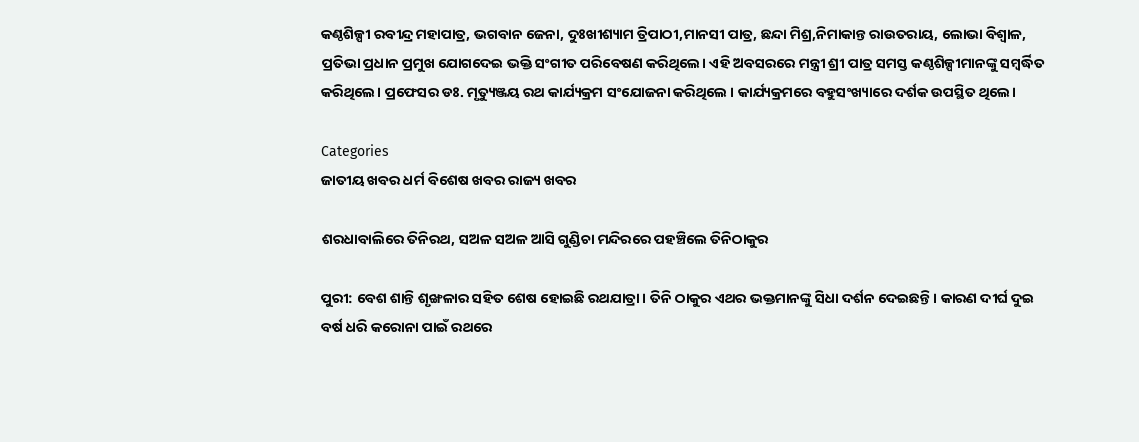କଣ୍ଠଶିଳ୍ପୀ ରବୀନ୍ଦ୍ର ମହାପାତ୍ର, ଭଗବାନ ଜେନା, ଦୁଃଖୀଶ୍ୟାମ ତ୍ରିପାଠୀ,ମାନସୀ ପାତ୍ର, ଛନ୍ଦା ମିଶ୍ର,ନିମାକାନ୍ତ ରାଉତରାୟ, ଲୋଭା ବିଶ୍ୱାଳ, ପ୍ରତିଭା ପ୍ରଧାନ ପ୍ରମୁଖ ଯୋଗଦେଇ ଭକ୍ତି ସଂଗୀତ ପରିବେଷଣ କରିଥିଲେ। ଏହି ଅବସରରେ ମନ୍ତ୍ରୀ ଶ୍ରୀ ପାତ୍ର ସମସ୍ତ କଣ୍ଠଶିଳ୍ପୀମାନଙ୍କୁ ସମ୍ବର୍ଦ୍ଧିତ କରିଥିଲେ। ପ୍ରଫେସର ଡଃ. ମୃତ୍ୟୁଞ୍ଜୟ ରଥ କାର୍ଯ୍ୟକ୍ରମ ସଂଯୋଜନା କରିଥିଲେ । କାର୍ଯ୍ୟକ୍ରମରେ ବହୁସଂଖ୍ୟାରେ ଦର୍ଶକ ଉପସ୍ଥିତ ଥିଲେ।

Categories
ଜାତୀୟ ଖବର ଧର୍ମ ବିଶେଷ ଖବର ରାଜ୍ୟ ଖବର

ଶରଧାବାଲିରେ ତିନିରଥ, ସଅଳ ସଅଳ ଆସି ଗୁଣ୍ଡିଚା ମନ୍ଦିରରେ ପହଞ୍ଚିଲେ ତିନିଠାକୁର

ପୁରୀ: ବେଶ ଶାନ୍ତି ଶୃଙ୍ଖଳାର ସହିତ ଶେଷ ହୋଇଛି ରଥଯାତ୍ରା। ତିନି ଠାକୁର ଏଥର ଭକ୍ତମାନଙ୍କୁ ସିଧା ଦର୍ଶନ ଦେଇଛନ୍ତି। କାରଣ ଦୀର୍ଘ ଦୁଇ ବର୍ଷ ଧରି କରୋନା ପାଇଁ ରଥରେ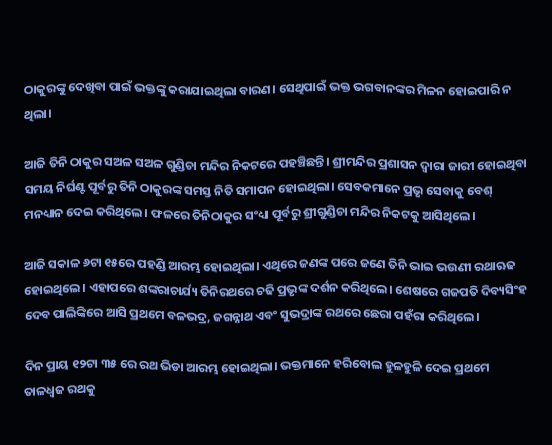ଠାକୁରଙ୍କୁ ଦେଖିବା ପାଇଁ ଭକ୍ତଙ୍କୁ କରାଯାଇଥିଲା ବାରଣ। ସେଥିପାଇଁ ଭକ୍ତ ଭଗବାନଙ୍କର ମିଳନ ହୋଇପାରି ନ ଥିଲା।

ଆଜି ତିନି ଠାକୁର ସଅଳ ସଅଳ ଗୁଣ୍ଡିଚା ମନ୍ଦିର ନିକଟରେ ପହଞ୍ଚିଛନ୍ତି। ଶ୍ରୀମନ୍ଦିର ପ୍ରଶାସନ ଦ୍ବାରା ଜାରୀ ହୋଇଥିବା ସମୟ ନିର୍ଘଣ୍ଟ ପୂର୍ବରୁ ତିନି ଠାକୁରଙ୍କ ସମସ୍ତ ନିତି ସମାପନ ହୋଇଥିଲା। ସେବକମାନେ ପ୍ରଭୃ ସେବାକୁ ବେଶ୍ ମନଧ୍ୟାନ ଦେଇ କରିଥିଲେ। ଫଳରେ ତିନିଠାକୁର ସଂଧ୍ୟା ପୂର୍ବରୁ ଶ୍ରୀଗୁଣ୍ଡିଚା ମନ୍ଦିର ନିକଟକୁ ଆସିଥିଲେ।

ଆଜି ସକାଳ ୬ଟା ୧୫ରେ ପହଣ୍ଡି ଆରମ୍ଭ ହୋଇଥିଲା। ଏଥିରେ ଜଣଙ୍କ ପରେ ଜଣେ ତିନି ଭାଇ ଭଉଣୀ ରଥାଋଢ ହୋଇଥିଲେ। ଏହାପରେ ଶଙ୍କରାଚାର୍ଯ୍ୟ ତିନିରଥରେ ଚଢି ପ୍ରଭୃଙ୍କ ଦର୍ଶନ କରିଥିଲେ। ଶେଷରେ ଗଜପତି ଦିବ୍ୟସିଂହ ଦେବ ପାଲିଙ୍କିରେ ଆସି ପ୍ରଥମେ ବଳଭଦ୍ର, ଜଗନ୍ନାଥ ଏବଂ ସୁଭଦ୍ରାଙ୍କ ରଥରେ ଛେରା ପହଁରା କରିଥିଲେ।

ଦିନ ପ୍ରାୟ ୧୨ଟା ୩୫ ରେ ରଥ ଭିଡା ଆରମ୍ଭ ହୋଇଥିଲା। ଭକ୍ତମାନେ ହରିବୋଲ ହୁଳହୁଳି ଦେଇ ପ୍ରଥମେ ତାଳଧ୍ବଜ ରଥକୁ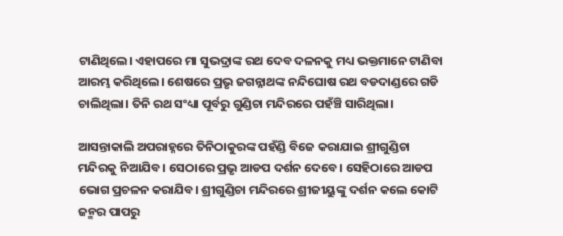ଟାଣିଥିଲେ। ଏହାପରେ ମା ସୁଭଦ୍ରାଙ୍କ ରଥ ଦେବ ଦଳନକୁ ମଧ୍ୟ ଭକ୍ତମାନେ ଟାଣିବା ଆରମ୍ଭ କରିଥିଲେ। ଶେଷରେ ପ୍ରଭୃ ଜଗନ୍ନାଥଙ୍କ ନନ୍ଦିଘୋଷ ରଥ ବଡଦାଣ୍ଡରେ ଗଡି ଚାଲିଥିଲା। ତିନି ରଥ ସଂଧ୍ୟା ପୂର୍ବରୁ ଗୁଣ୍ଡିଚା ମନ୍ଦିରରେ ପହଁଞ୍ଚି ସାରିଥିଲା।

ଆସନ୍ତାକାଲି ଅପରାହ୍ନରେ ତିନିଠାକୁରଙ୍କ ପହଁଣ୍ଡି ବିଜେ କରାଯାଇ ଶ୍ରୀଗୁଣ୍ଡିଚା ମନ୍ଦିରକୁ ନିଆଯିବ। ସେଠାରେ ପ୍ରଭୃ ଆଡପ ଦର୍ଶନ ଦେବେ। ସେହିଠାରେ ଆଡପ ଭୋଗ ପ୍ରଚଳନ କରାଯିବ। ଶ୍ରୀଗୁଣ୍ଡିଚା ମନ୍ଦିରରେ ଶ୍ରୀଜୀୟୁଙ୍କୁ ଦର୍ଶନ କଲେ କୋଟି ଜନ୍ମର ପାପରୁ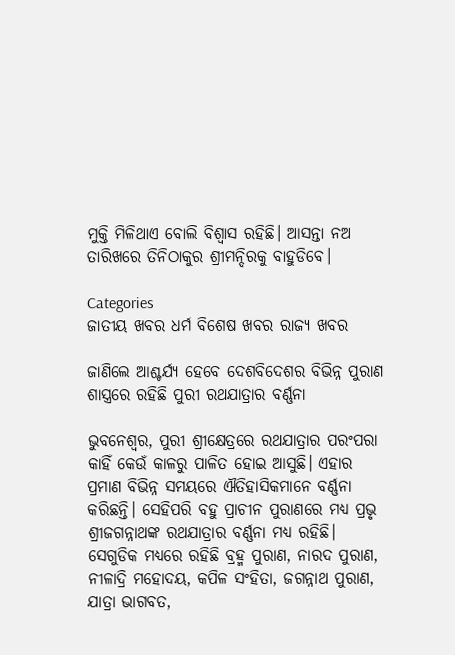ମୁକ୍ତି ମିଳିଥାଏ ବୋଲି ବିଶ୍ବାସ ରହିଛି। ଆସନ୍ତା ନଅ ତାରିଖରେ ତିନିଠାକୁର ଶ୍ରୀମନ୍ଦିରକୁ ବାହୁଡିବେ।

Categories
ଜାତୀୟ ଖବର ଧର୍ମ ବିଶେଷ ଖବର ରାଜ୍ୟ ଖବର

ଜାଣିଲେ ଆଶ୍ଚର୍ଯ୍ୟ ହେବେ ଦେଶବିଦେଶର ବିଭିନ୍ନ ପୁରାଣ ଶାସ୍ତ୍ରରେ ରହିଛି ପୁରୀ ରଥଯାତ୍ରାର ବର୍ଣ୍ଣନା

ଭୁବନେଶ୍ବର, ପୁରୀ ଶ୍ରୀକ୍ଷେତ୍ରରେ ରଥଯାତ୍ରାର ପରଂପରା କାହିଁ କେଉଁ କାଳରୁ ପାଳିତ ହୋଇ ଆସୁଛି। ଏହାର ପ୍ରମାଣ ବିଭିନ୍ନ ସମୟରେ ଐତିହାସିକମାନେ ବର୍ଣ୍ଣନା କରିଛନ୍ତି। ସେହିପରି ବହୁ ପ୍ରାଚୀନ ପୁରାଣରେ ମଧ୍ୟ ପ୍ରଭୃ ଶ୍ରୀଜଗନ୍ନାଥଙ୍କ ରଥଯାତ୍ରାର ବର୍ଣ୍ଣନା ମଧ୍ୟ ରହିଛି। ସେଗୁଡିକ ମଧ୍ୟରେ ରହିଛି ବ୍ରହ୍ମ ପୁରାଣ, ନାରଦ ପୁରାଣ, ନୀଳାଦ୍ରି ମହୋଦୟ, କପିଳ ସଂହିତା, ଜଗନ୍ନାଥ ପୁରାଣ, ଯାତ୍ରା ଭାଗବତ,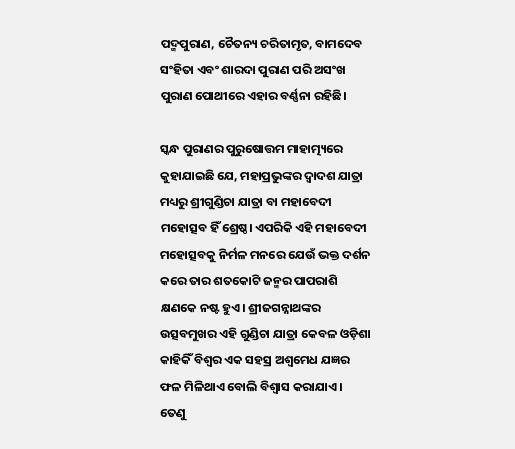ପଦ୍ମପୁରାଣ, ଚୈତନ୍ୟ ଚରିତାମୃତ, ବାମଦେବ ସଂହିତା ଏବଂ ଶାରଦା ପୁରାଣ ପରି ଅସଂଖ ପୁରାଣ ପୋଥୀରେ ଏହାର ବର୍ଣ୍ଣନା ରହିଛି।

ସ୍କନ୍ଧ ପୁରାଣର ପୁରୁଷୋତ୍ତମ ମାହାତ୍ମ୍ୟରେ କୁହାଯାଇଛି ଯେ, ମହାପ୍ରଭୁଙ୍କର ଦ୍ୱାଦଶ ଯାତ୍ରା ମଧ୍ୟରୁ ଶ୍ରୀଗୁଣ୍ଡିଚା ଯାତ୍ରା ବା ମହାବେଦୀ ମହୋତ୍ସବ ହିଁ ଶ୍ରେଷ୍ଠ। ଏପରିକି ଏହି ମହାବେଦୀ ମହୋତ୍ସବକୁ ନିର୍ମଳ ମନରେ ଯେଉଁ ଭକ୍ତ ଦର୍ଶନ କରେ ତାର ଶତକୋଟି ଜନ୍ମର ପାପରାଶି କ୍ଷଣକେ ନଷ୍ଟ ହୁଏ। ଶ୍ରୀଜଗନ୍ନାଥଙ୍କର ଉତ୍ସବମୁଖର ଏହି ଗୁଣ୍ଡିଚା ଯାତ୍ରା କେବଳ ଓଡ଼ିଶା କାହିକିଁ ବିଶ୍ୱର ଏକ ସହସ୍ର ଅଶ୍ୱମେଧ ଯଜ୍ଞର ଫଳ ମିଳିଥାଏ ବୋଲି ବିଶ୍ୱାସ କରାଯାଏ । ତେଣୁ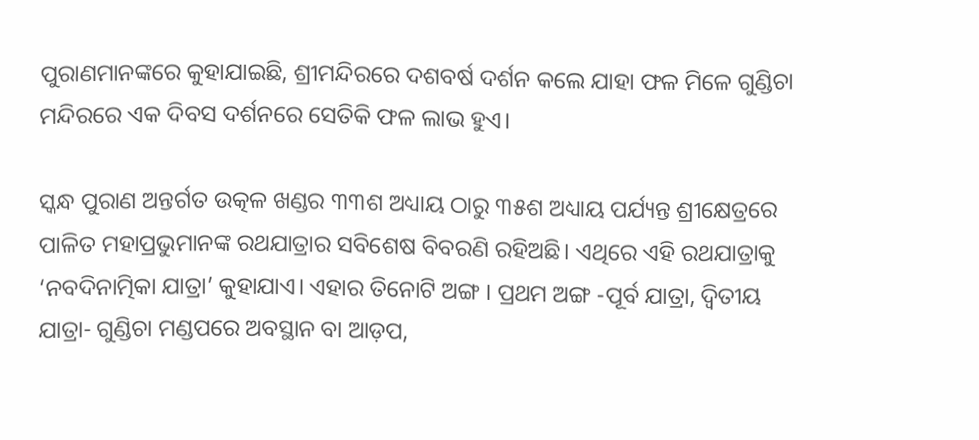ପୁରାଣମାନଙ୍କରେ କୁହାଯାଇଛି, ଶ୍ରୀମନ୍ଦିରରେ ଦଶବର୍ଷ ଦର୍ଶନ କଲେ ଯାହା ଫଳ ମିଳେ ଗୁଣ୍ଡିଚା ମନ୍ଦିରରେ ଏକ ଦିବସ ଦର୍ଶନରେ ସେତିକି ଫଳ ଲାଭ ହୁଏ।

ସ୍କନ୍ଧ ପୁରାଣ ଅନ୍ତର୍ଗତ ଉତ୍କଳ ଖଣ୍ଡର ୩୩ଶ ଅଧ୍ୟାୟ ଠାରୁ ୩୫ଶ ଅଧ୍ୟାୟ ପର୍ଯ୍ୟନ୍ତ ଶ୍ରୀକ୍ଷେତ୍ରରେ ପାଳିତ ମହାପ୍ରଭୁମାନଙ୍କ ରଥଯାତ୍ରାର ସବିଶେଷ ବିବରଣି ରହିଅଛି। ଏଥିରେ ଏହି ରଥଯାତ୍ରାକୁ ‘ନବଦିନାତ୍ମିକା ଯାତ୍ରା’ କୁହାଯାଏ। ଏହାର ତିନୋଟି ଅଙ୍ଗ । ପ୍ରଥମ ଅଙ୍ଗ -ପୂର୍ବ ଯାତ୍ରା, ଦ୍ୱିତୀୟ ଯାତ୍ରା- ଗୁଣ୍ଡିଚା ମଣ୍ଡପରେ ଅବସ୍ଥାନ ବା ଆଡ଼ପ,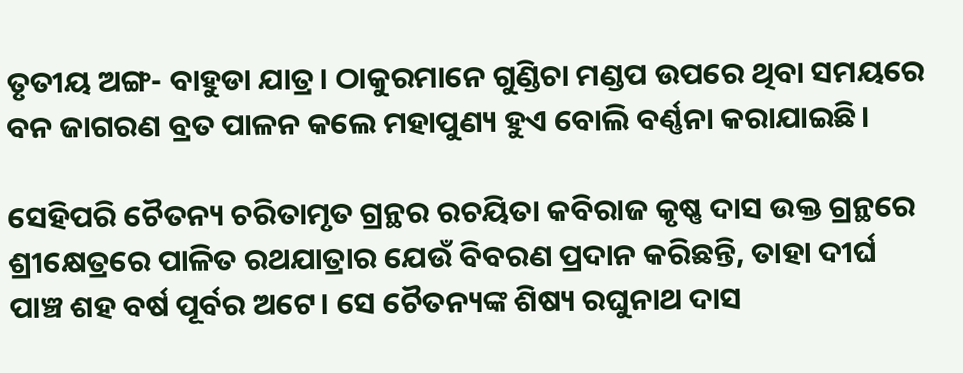ତୃତୀୟ ଅଙ୍ଗ- ବାହୁଡା ଯାତ୍ର। ଠାକୁରମାନେ ଗୁଣ୍ଡିଚା ମଣ୍ଡପ ଉପରେ ଥିବା ସମୟରେ ବନ ଜାଗରଣ ବ୍ରତ ପାଳନ କଲେ ମହାପୁଣ୍ୟ ହୁଏ ବୋଲି ବର୍ଣ୍ଣନା କରାଯାଇଛି।

ସେହିପରି ଚୈତନ୍ୟ ଚରିତାମୃତ ଗ୍ରନ୍ଥର ରଚୟିତା କବିରାଜ କୃଷ୍ଣ ଦାସ ଉକ୍ତ ଗ୍ରନ୍ଥରେ ଶ୍ରୀକ୍ଷେତ୍ରରେ ପାଳିତ ରଥଯାତ୍ରାର ଯେଉଁ ବିବରଣ ପ୍ରଦାନ କରିଛନ୍ତି, ତାହା ଦୀର୍ଘ ପାଞ୍ଚ ଶହ ବର୍ଷ ପୂର୍ବର ଅଟେ। ସେ ଚୈତନ୍ୟଙ୍କ ଶିଷ୍ୟ ରଘୁନାଥ ଦାସ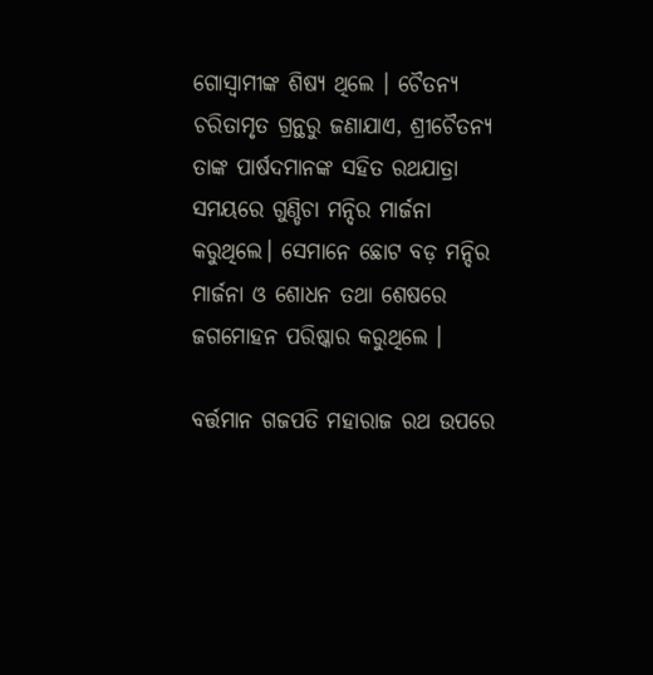ଗୋସ୍ୱାମୀଙ୍କ ଶିଷ୍ୟ ଥିଲେ । ଚୈତନ୍ୟ ଚରିତାମୃତ ଗ୍ରନ୍ଥରୁ ଜଣାଯାଏ, ଶ୍ରୀଚୈତନ୍ୟ ତାଙ୍କ ପାର୍ଷଦମାନଙ୍କ ସହିତ ରଥଯାତ୍ରା ସମୟରେ ଗୁଣ୍ଡିଚା ମନ୍ଦିର ମାର୍ଜନା କରୁଥିଲେ। ସେମାନେ ଛୋଟ ବଡ଼ ମନ୍ଦିର ମାର୍ଜନା ଓ ଶୋଧନ ତଥା ଶେଷରେ ଜଗମୋହନ ପରିଷ୍କାର କରୁଥିଲେ ।

ବର୍ତ୍ତମାନ ଗଜପତି ମହାରାଜ ରଥ ଉପରେ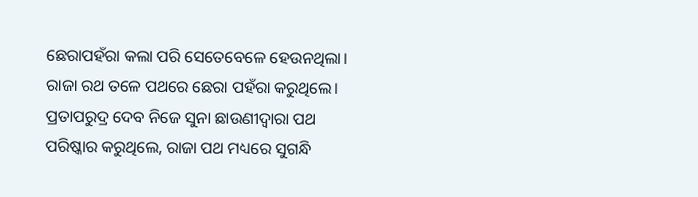ଛେରାପହଁରା କଲା ପରି ସେତେବେଳେ ହେଉନଥିଲା। ରାଜା ରଥ ତଳେ ପଥରେ ଛେରା ପହଁରା କରୁଥିଲେ। ପ୍ରତାପରୁଦ୍ର ଦେବ ନିଜେ ସୁନା ଛାଉଣୀଦ୍ୱାରା ପଥ ପରିଷ୍କାର କରୁଥିଲେ, ରାଜା ପଥ ମଧ୍ୟରେ ସୁଗନ୍ଧି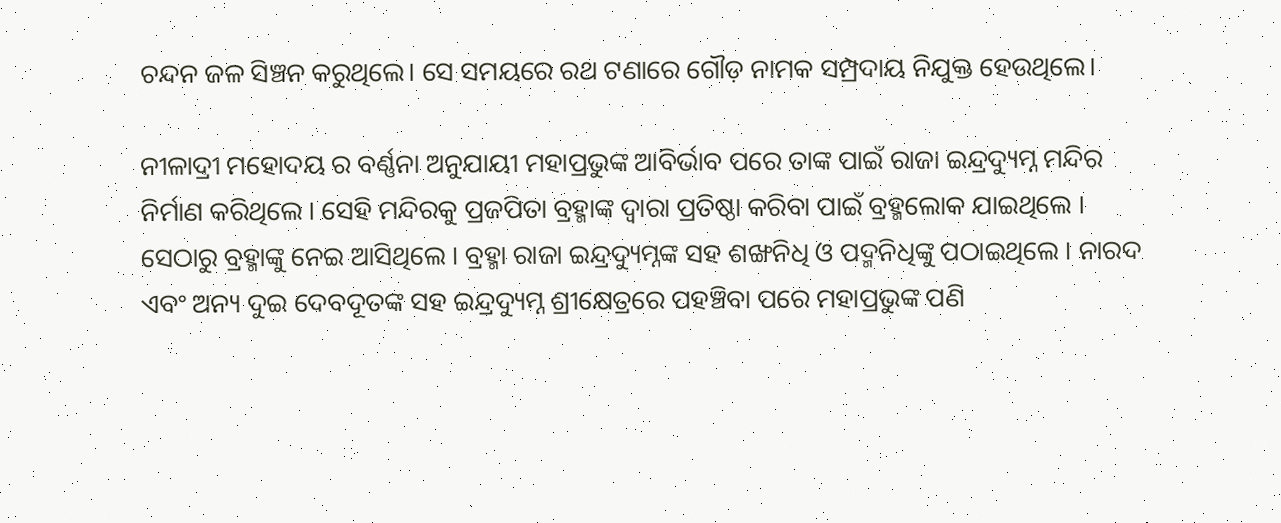ଚନ୍ଦନ ଜଳ ସିଞ୍ଚନ କରୁଥିଲେ। ସେ ସମୟରେ ରଥ ଟଣାରେ ଗୌଡ଼ ନାମକ ସମ୍ପ୍ରଦାୟ ନିଯୁକ୍ତ ହେଉଥିଲେ।

ନୀଳାଦ୍ରୀ ମହୋଦୟ ର ବର୍ଣ୍ଣନା ଅନୁଯାୟୀ ମହାପ୍ରଭୁଙ୍କ ଆବିର୍ଭାବ ପରେ ତାଙ୍କ ପାଇଁ ରାଜା ଇନ୍ଦ୍ରଦ୍ୟୁମ୍ନ ମନ୍ଦିର ନିର୍ମାଣ କରିଥିଲେ । ସେହି ମନ୍ଦିରକୁ ପ୍ରଜପିତା ବ୍ରହ୍ମାଙ୍କ ଦ୍ୱାରା ପ୍ରତିଷ୍ଠା କରିବା ପାଇଁ ବ୍ରହ୍ମଲୋକ ଯାଇଥିଲେ । ସେଠାରୁ ବ୍ରହ୍ମାଙ୍କୁ ନେଇ ଆସିଥିଲେ । ବ୍ରହ୍ମା ରାଜା ଇନ୍ଦ୍ରଦ୍ୟୁମ୍ନଙ୍କ ସହ ଶଙ୍ଖନିଧି ଓ ପଦ୍ମନିଧିଙ୍କୁ ପଠାଇଥିଲେ । ନାରଦ ଏବଂ ଅନ୍ୟ ଦୁଇ ଦେବଦୂତଙ୍କ ସହ ଇନ୍ଦ୍ରଦ୍ୟୁମ୍ନ ଶ୍ରୀକ୍ଷେତ୍ରରେ ପହଞ୍ଚିବା ପରେ ମହାପ୍ରଭୁଙ୍କ ପଣି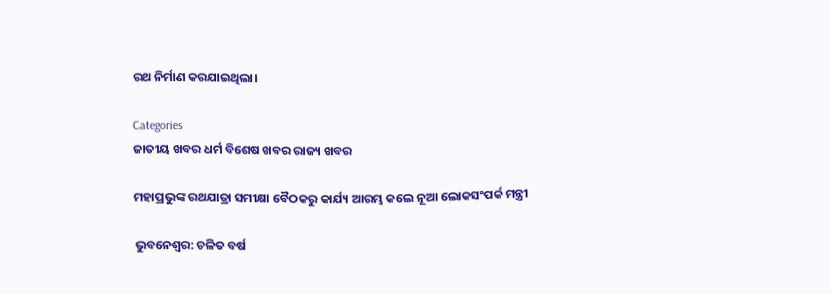ରଥ ନିର୍ମାଣ କରଯାଇଥିଲା।

Categories
ଜାତୀୟ ଖବର ଧର୍ମ ବିଶେଷ ଖବର ରାଜ୍ୟ ଖବର

ମହାପ୍ରଭୁଙ୍କ ରଥଯାତ୍ରା ସମୀକ୍ଷା ବୈଠକରୁ କାର୍ଯ୍ୟ ଆରମ୍ଭ କଲେ ନୂଆ ଲୋକସଂପର୍କ ମନ୍ତ୍ରୀ

ଭୁବନେଶ୍ବର: ଚଳିତ ବର୍ଷ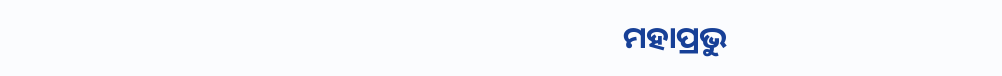ମହାପ୍ରଭୁ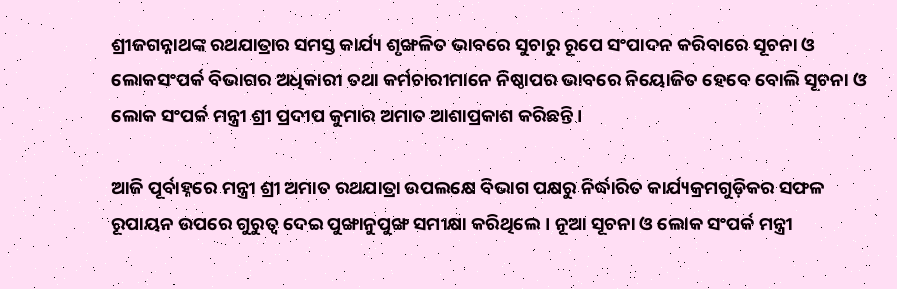ଶ୍ରୀଜଗନ୍ନାଥଙ୍କ ରଥଯାତ୍ରାର ସମସ୍ତ କାର୍ଯ୍ୟ ଶୃଙ୍ଖଳିତ ଭାବରେ ସୁଚାରୁ ରୂପେ ସଂପାଦନ କରିବାରେ ସୂଚନା ଓ ଲୋକସଂପର୍କ ବିଭାଗର ଅଧିକାରୀ ତଥା କର୍ମଚାରୀମାନେ ନିଷ୍ଠାପର ଭାବରେ ନିୟୋଜିତ ହେବେ ବୋଲି ସୂଚନା ଓ ଲୋକ ସଂପର୍କ ମନ୍ତ୍ରୀ ଶ୍ରୀ ପ୍ରଦୀପ କୁମାର ଅମାତ ଆଶାପ୍ରକାଶ କରିଛନ୍ତି।

ଆଜି ପୂର୍ବାହ୍ନରେ ମନ୍ତ୍ରୀ ଶ୍ରୀ ଅମାତ ରଥଯାତ୍ରା ଉପଲକ୍ଷେ ବିଭାଗ ପକ୍ଷରୁ ନିର୍ଦ୍ଧାରିତ କାର୍ଯ୍ୟକ୍ରମଗୁଡ଼ିକର ସଫଳ ରୂପାୟନ ଉପରେ ଗୁରୁତ୍ୱ ଦେଇ ପୁଙ୍ଖାନୁପୁଙ୍ଖ ସମୀକ୍ଷା କରିଥିଲେ। ନୂଆ ସୂଚନା ଓ ଲୋକ ସଂପର୍କ ମନ୍ତ୍ରୀ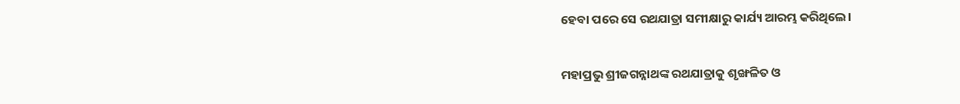ହେବା ପରେ ସେ ରଥଯାତ୍ରା ସମୀକ୍ଷାରୁ କାର୍ଯ୍ୟ ଆରମ୍ଭ କରିଥିଲେ।

ମହାପ୍ରଭୁ ଶ୍ରୀଜଗନ୍ନାଥଙ୍କ ରଥଯାତ୍ରାକୁ ଶୃଙ୍ଖଳିତ ଓ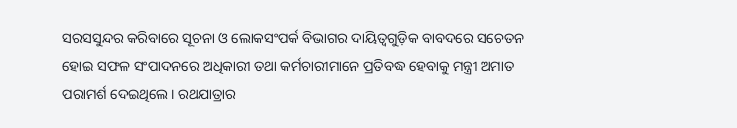ସରସସୁନ୍ଦର କରିବାରେ ସୂଚନା ଓ ଲୋକସଂପର୍କ ବିଭାଗର ଦାୟିତ୍ୱଗୁଡ଼ିକ ବାବଦରେ ସଚେତନ ହୋଇ ସଫଳ ସଂପାଦନରେ ଅଧିକାରୀ ତଥା କର୍ମଚାରୀମାନେ ପ୍ରତିବଦ୍ଧ ହେବାକୁ ମନ୍ତ୍ରୀ ଅମାତ ପରାମର୍ଶ ଦେଇଥିଲେ। ରଥଯାତ୍ରାର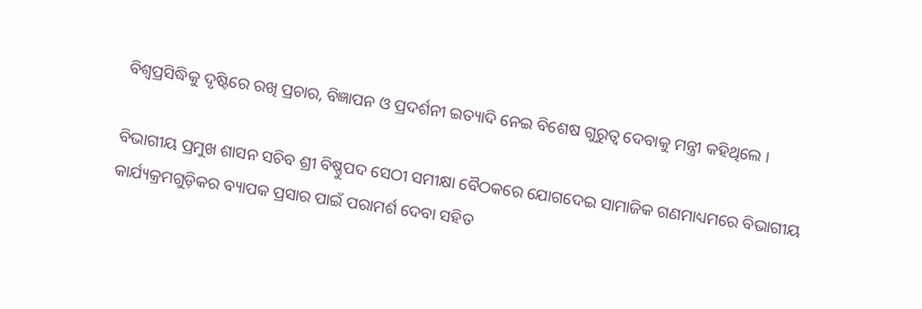ବିଶ୍ୱପ୍ରସିଦ୍ଧିକୁ ଦୃଷ୍ଟିରେ ରଖି ପ୍ରଚାର, ବିଜ୍ଞାପନ ଓ ପ୍ରଦର୍ଶନୀ ଇତ୍ୟାଦି ନେଇ ବିଶେଷ ଗୁରୁତ୍ୱ ଦେବାକୁ ମନ୍ତ୍ରୀ କହିଥିଲେ ।

ବିଭାଗୀୟ ପ୍ରମୁଖ ଶାସନ ସଚିବ ଶ୍ରୀ ବିଷ୍ଣୁପଦ ସେଠୀ ସମୀକ୍ଷା ବୈଠକରେ ଯୋଗଦେଇ ସାମାଜିକ ଗଣମାଧ୍ୟମରେ ବିଭାଗୀୟ କାର୍ଯ୍ୟକ୍ରମଗୁଡ଼ିକର ବ୍ୟାପକ ପ୍ରସାର ପାଇଁ ପରାମର୍ଶ ଦେବା ସହିତ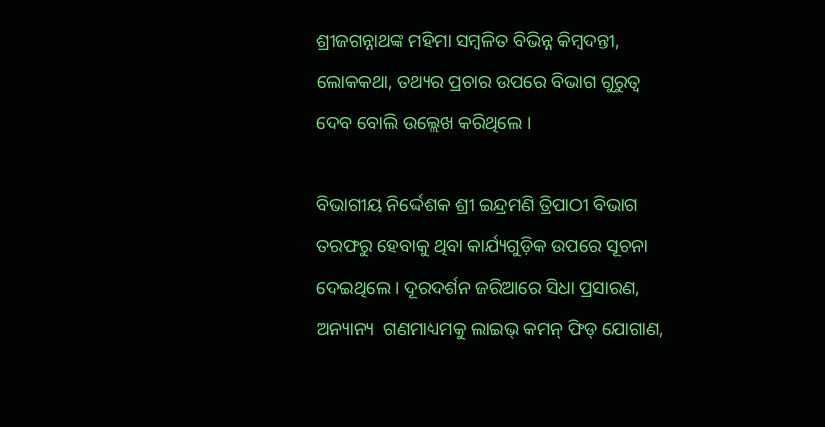ଶ୍ରୀଜଗନ୍ନାଥଙ୍କ ମହିମା ସମ୍ବଳିତ ବିଭିନ୍ନ କିମ୍ବଦନ୍ତୀ, ଲୋକକଥା, ତଥ୍ୟର ପ୍ରଚାର ଉପରେ ବିଭାଗ ଗୁରୁତ୍ୱ ଦେବ ବୋଲି ଉଲ୍ଲେଖ କରିଥିଲେ ।

ବିଭାଗୀୟ ନିର୍ଦ୍ଦେଶକ ଶ୍ରୀ ଇନ୍ଦ୍ରମଣି ତ୍ରିପାଠୀ ବିଭାଗ ତରଫରୁ ହେବାକୁ ଥିବା କାର୍ଯ୍ୟଗୁଡ଼ିକ ଉପରେ ସୂଚନା ଦେଇଥିଲେ। ଦୂରଦର୍ଶନ ଜରିଆରେ ସିଧା ପ୍ରସାରଣ, ଅନ୍ୟାନ୍ୟ  ଗଣମାଧ୍ୟମକୁ ଲାଇଭ୍‌ କମନ୍‌ ଫିଡ୍‌ ଯୋଗାଣ,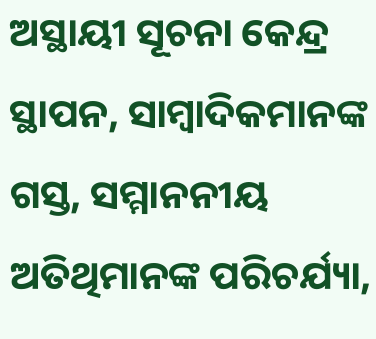ଅସ୍ଥାୟୀ ସୂଚନା କେନ୍ଦ୍ର ସ୍ଥାପନ, ସାମ୍ବାଦିକମାନଙ୍କ ଗସ୍ତ, ସମ୍ମାନନୀୟ ଅତିଥିମାନଙ୍କ ପରିଚର୍ଯ୍ୟା,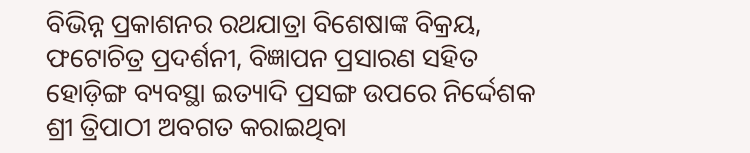ବିଭିନ୍ନ ପ୍ରକାଶନର ରଥଯାତ୍ରା ବିଶେଷାଙ୍କ ବିକ୍ରୟ, ଫଟୋଚିତ୍ର ପ୍ରଦର୍ଶନୀ, ବିଜ୍ଞାପନ ପ୍ରସାରଣ ସହିତ ହୋଡ଼ିଙ୍ଗ ବ୍ୟବସ୍ଥା ଇତ୍ୟାଦି ପ୍ରସଙ୍ଗ ଉପରେ ନିର୍ଦ୍ଦେଶକ ଶ୍ରୀ ତ୍ରିପାଠୀ ଅବଗତ କରାଇଥିବା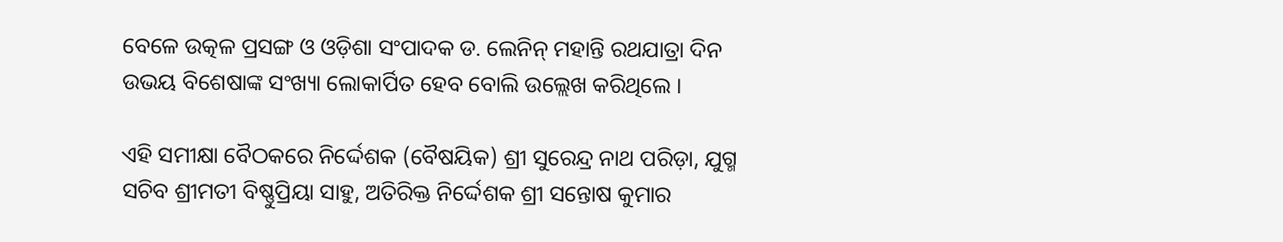ବେଳେ ଉତ୍କଳ ପ୍ରସଙ୍ଗ ଓ ଓଡ଼ିଶା ସଂପାଦକ ଡ. ଲେନିନ୍‌ ମହାନ୍ତି ରଥଯାତ୍ରା ଦିନ ଉଭୟ ବିଶେଷାଙ୍କ ସଂଖ୍ୟା ଲୋକାର୍ପିତ ହେବ ବୋଲି ଉଲ୍ଲେଖ କରିଥିଲେ ।

ଏହି ସମୀକ୍ଷା ବୈଠକରେ ନିର୍ଦ୍ଦେଶକ (ବୈଷୟିକ) ଶ୍ରୀ ସୁରେନ୍ଦ୍ର ନାଥ ପରିଡ଼ା, ଯୁଗ୍ମ ସଚିବ ଶ୍ରୀମତୀ ବିଷ୍ଣୁପ୍ରିୟା ସାହୁ, ଅତିରିକ୍ତ ନିର୍ଦ୍ଦେଶକ ଶ୍ରୀ ସନ୍ତୋଷ କୁମାର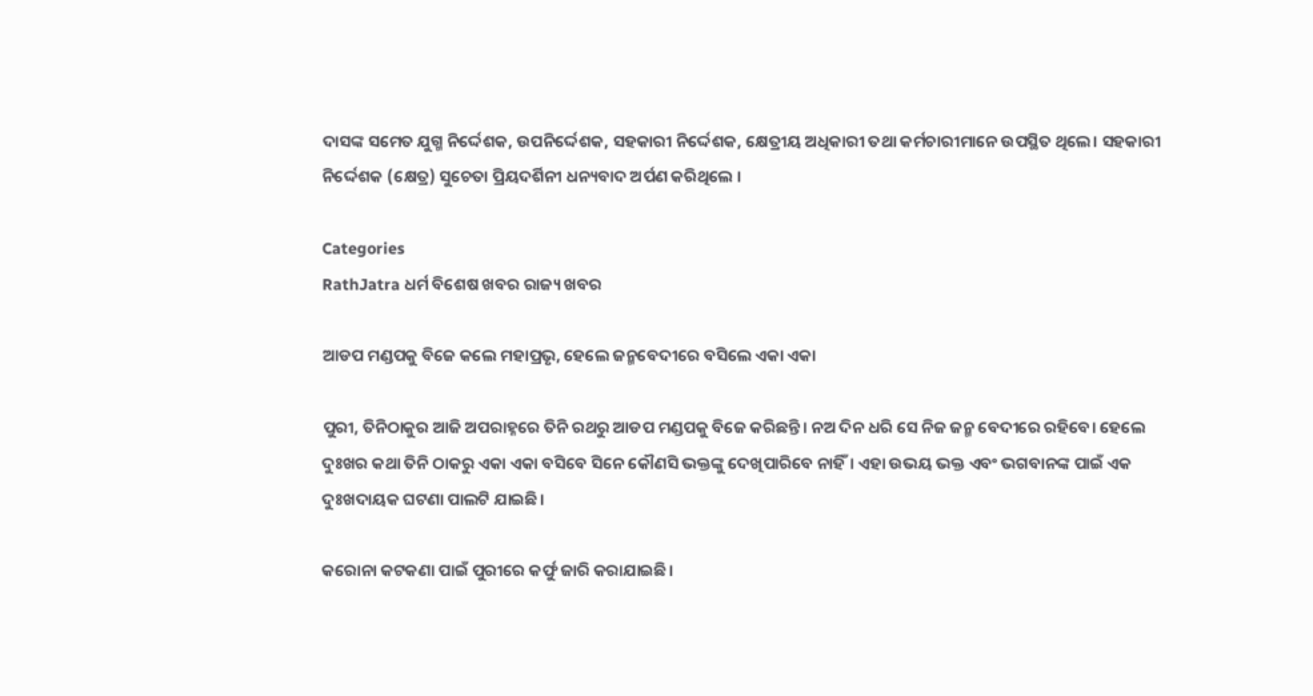ଦାସଙ୍କ ସମେତ ଯୁଗ୍ମ ନିର୍ଦ୍ଦେଶକ, ଉପନିର୍ଦ୍ଦେଶକ, ସହକାରୀ ନିର୍ଦ୍ଦେଶକ, କ୍ଷେତ୍ରୀୟ ଅଧିକାରୀ ତଥା କର୍ମଚାରୀମାନେ ଉପସ୍ଥିତ ଥିଲେ। ସହକାରୀ ନିର୍ଦ୍ଦେଶକ (କ୍ଷେତ୍ର) ସୁଚେତା ପ୍ରିୟଦର୍ଶିନୀ ଧନ୍ୟବାଦ ଅର୍ପଣ କରିଥିଲେ ।

Categories
RathJatra ଧର୍ମ ବିଶେଷ ଖବର ରାଜ୍ୟ ଖବର

ଆଡପ ମଣ୍ଡପକୁ ବିଜେ କଲେ ମହାପ୍ରଭୃ, ହେଲେ ଜନ୍ମବେଦୀରେ ବସିଲେ ଏକା ଏକା

ପୁରୀ, ତିନିଠାକୁର ଆଜି ଅପରାହ୍ନରେ ତିନି ରଥରୁ ଆଡପ ମଣ୍ଡପକୁ ବିଜେ କରିଛନ୍ତି। ନଅ ଦିନ ଧରି ସେ ନିଜ ଜନ୍ମ ବେଦୀରେ ରହିବେ। ହେଲେ ଦୁଃଖର କଥା ତିନି ଠାକରୁ ଏକା ଏକା ବସିବେ ସିନେ କୌଣସି ଭକ୍ତଙ୍କୁ ଦେଖିପାରିବେ ନାହିଁ। ଏହା ଉଭୟ ଭକ୍ତ ଏବଂ ଭଗବାନଙ୍କ ପାଇଁ ଏକ ଦୁଃଖଦାୟକ ଘଟଣା ପାଲଟି ଯାଇଛି।

କରୋନା କଟକଣା ପାଇଁ ପୁରୀରେ କର୍ଫୁ ଜାରି କରାଯାଇଛି।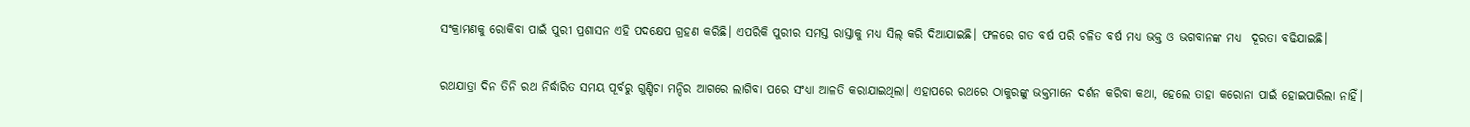ସଂକ୍ରାମଣକୁ ରୋକିବା ପାଇଁ ପୁରୀ ପ୍ରଶାସନ ଏହି ପଦକ୍ଷେପ ଗ୍ରହଣ କରିଛି। ଏପରିକି ପୁରୀର ସମସ୍ତ ରାସ୍ତାକୁ ମଧ୍ୟ ସିଲ୍ କରି ଦିଆଯାଇଛି। ଫଳରେ ଗତ ବର୍ଷ ପରି ଚଳିତ ବର୍ଷ ମଧ୍ୟ ଭକ୍ତ ଓ ଭଗବାନଙ୍କ ମଧ୍ୟ  ଦୂରତା ବଢିଯାଇଛି।

ରଥଯାତ୍ରା ଦିନ ତିନି ରଥ ନିର୍ଦ୍ଧାରିତ ସମୟ ପୂର୍ବରୁ ଗୁଣ୍ଡିଚା ମନ୍ଦିର ଆଗରେ ଲାଗିବା ପରେ ସଂଧ୍ୟା ଆଳତି କରାଯାଇଥିଲା। ଏହାପରେ ରଥରେ ଠାକୁରଙ୍କୁ ଭକ୍ତମାନେ ଦର୍ଶନ କରିବା କଥା, ହେଲେ ତାହା କରୋନା ପାଇଁ ହୋଇପାରିଲା ନାହିଁ।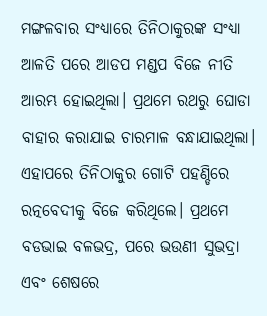ମଙ୍ଗଳବାର ସଂଧ୍ୟାରେ ତିନିଠାକୁରଙ୍କ ସଂଧ୍ୟା ଆଳତି ପରେ ଆଡପ ମଣ୍ଡପ ବିଜେ ନୀତି ଆରମ୍ଭ ହୋଇଥିଲା। ପ୍ରଥମେ ରଥରୁ ଘୋଡା ବାହାର କରାଯାଇ ଚାରମାଳ ବନ୍ଧାଯାଇଥିଲା। ଏହାପରେ ତିନିଠାକୁର ଗୋଟି ପହଣ୍ଡିରେ ରତ୍ନବେଦୀକୁ ବିଜେ କରିଥିଲେ। ପ୍ରଥମେ ବଡଭାଇ ବଳଭଦ୍ର, ପରେ ଭଉଣୀ ସୁଭଦ୍ରା ଏବଂ ଶେଷରେ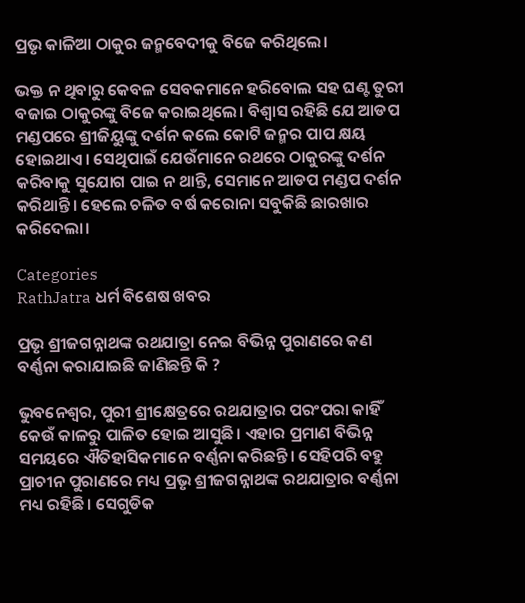ପ୍ରଭୃ କାଳିଆ ଠାକୁର ଜନ୍ମବେଦୀକୁ ବିଜେ କରିଥିଲେ।

ଭକ୍ତ ନ ଥିବାରୁ କେବଳ ସେବକମାନେ ହରିବୋଲ ସହ ଘଣ୍ଟ ତୁରୀ ବଜାଇ ଠାକୁରଙ୍କୁ ବିଜେ କରାଇଥିଲେ। ବିଶ୍ବାସ ରହିଛି ଯେ ଆଡପ ମଣ୍ଡପରେ ଶ୍ରୀଜିୟୁଙ୍କୁ ଦର୍ଶନ କଲେ କୋଟି ଜନ୍ମର ପାପ କ୍ଷୟ ହୋଇଥାଏ। ସେଥିପାଇଁ ଯେଉଁମାନେ ରଥରେ ଠାକୁରଙ୍କୁ ଦର୍ଶନ କରିବାକୁ ସୁଯୋଗ ପାଇ ନ ଥାନ୍ତି, ସେମାନେ ଆଡପ ମଣ୍ଡପ ଦର୍ଶନ କରିଥାନ୍ତି। ହେଲେ ଚଳିତ ବର୍ଷ କରୋନା ସବୁକିଛି ଛାରଖାର କରିଦେଲା।

Categories
RathJatra ଧର୍ମ ବିଶେଷ ଖବର

ପ୍ରଭୃ ଶ୍ରୀଜଗନ୍ନାଥଙ୍କ ରଥଯାତ୍ରା ନେଇ ବିଭିନ୍ନ ପୁରାଣରେ କଣ ବର୍ଣ୍ଣନା କରାଯାଇଛି ଜାଣିଛନ୍ତି କି ?

ଭୁବନେଶ୍ବର, ପୁରୀ ଶ୍ରୀକ୍ଷେତ୍ରରେ ରଥଯାତ୍ରାର ପରଂପରା କାହିଁ କେଉଁ କାଳରୁ ପାଳିତ ହୋଇ ଆସୁଛି। ଏହାର ପ୍ରମାଣ ବିଭିନ୍ନ ସମୟରେ ଐତିହାସିକମାନେ ବର୍ଣ୍ଣନା କରିଛନ୍ତି। ସେହିପରି ବହୁ ପ୍ରାଚୀନ ପୁରାଣରେ ମଧ୍ୟ ପ୍ରଭୃ ଶ୍ରୀଜଗନ୍ନାଥଙ୍କ ରଥଯାତ୍ରାର ବର୍ଣ୍ଣନା ମଧ୍ୟ ରହିଛି। ସେଗୁଡିକ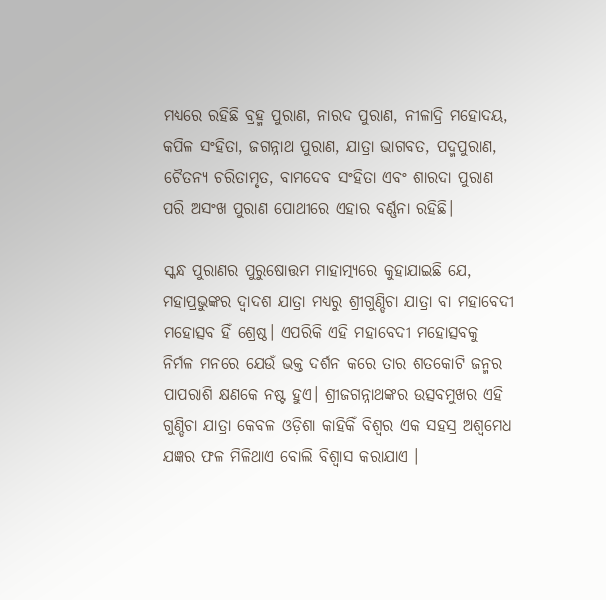ମଧ୍ୟରେ ରହିଛି ବ୍ରହ୍ମ ପୁରାଣ, ନାରଦ ପୁରାଣ, ନୀଳାଦ୍ରି ମହୋଦୟ, କପିଳ ସଂହିତା, ଜଗନ୍ନାଥ ପୁରାଣ, ଯାତ୍ରା ଭାଗବତ, ପଦ୍ମପୁରାଣ, ଚୈତନ୍ୟ ଚରିତାମୃତ, ବାମଦେବ ସଂହିତା ଏବଂ ଶାରଦା ପୁରାଣ ପରି ଅସଂଖ ପୁରାଣ ପୋଥୀରେ ଏହାର ବର୍ଣ୍ଣନା ରହିଛି।

ସ୍କନ୍ଧ ପୁରାଣର ପୁରୁଷୋତ୍ତମ ମାହାତ୍ମ୍ୟରେ କୁହାଯାଇଛି ଯେ, ମହାପ୍ରଭୁଙ୍କର ଦ୍ୱାଦଶ ଯାତ୍ରା ମଧ୍ୟରୁ ଶ୍ରୀଗୁଣ୍ଡିଚା ଯାତ୍ରା ବା ମହାବେଦୀ ମହୋତ୍ସବ ହିଁ ଶ୍ରେଷ୍ଠ। ଏପରିକି ଏହି ମହାବେଦୀ ମହୋତ୍ସବକୁ ନିର୍ମଳ ମନରେ ଯେଉଁ ଭକ୍ତ ଦର୍ଶନ କରେ ତାର ଶତକୋଟି ଜନ୍ମର ପାପରାଶି କ୍ଷଣକେ ନଷ୍ଟ ହୁଏ। ଶ୍ରୀଜଗନ୍ନାଥଙ୍କର ଉତ୍ସବମୁଖର ଏହି ଗୁଣ୍ଡିଚା ଯାତ୍ରା କେବଳ ଓଡ଼ିଶା କାହିକିଁ ବିଶ୍ୱର ଏକ ସହସ୍ର ଅଶ୍ୱମେଧ ଯଜ୍ଞର ଫଳ ମିଳିଥାଏ ବୋଲି ବିଶ୍ୱାସ କରାଯାଏ ।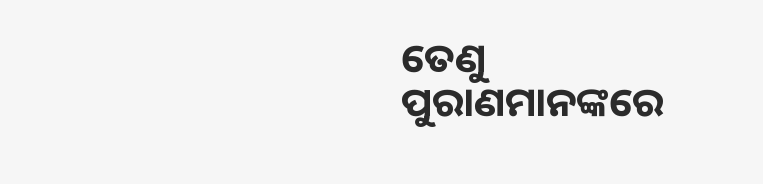ତେଣୁ ପୁରାଣମାନଙ୍କରେ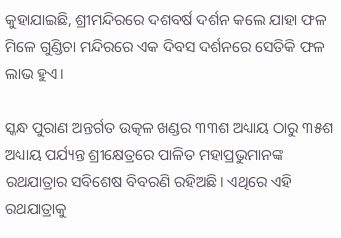କୁହାଯାଇଛି, ଶ୍ରୀମନ୍ଦିରରେ ଦଶବର୍ଷ ଦର୍ଶନ କଲେ ଯାହା ଫଳ ମିଳେ ଗୁଣ୍ଡିଚା ମନ୍ଦିରରେ ଏକ ଦିବସ ଦର୍ଶନରେ ସେତିକି ଫଳ ଲାଭ ହୁଏ।

ସ୍କନ୍ଧ ପୁରାଣ ଅନ୍ତର୍ଗତ ଉତ୍କଳ ଖଣ୍ଡର ୩୩ଶ ଅଧ୍ୟାୟ ଠାରୁ ୩୫ଶ ଅଧ୍ୟାୟ ପର୍ଯ୍ୟନ୍ତ ଶ୍ରୀକ୍ଷେତ୍ରରେ ପାଳିତ ମହାପ୍ରଭୁମାନଙ୍କ ରଥଯାତ୍ରାର ସବିଶେଷ ବିବରଣି ରହିଅଛି। ଏଥିରେ ଏହି ରଥଯାତ୍ରାକୁ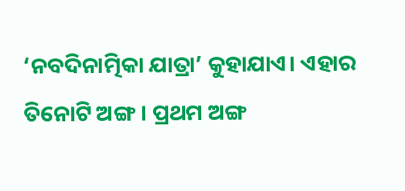‘ନବଦିନାତ୍ମିକା ଯାତ୍ରା’ କୁହାଯାଏ। ଏହାର ତିନୋଟି ଅଙ୍ଗ । ପ୍ରଥମ ଅଙ୍ଗ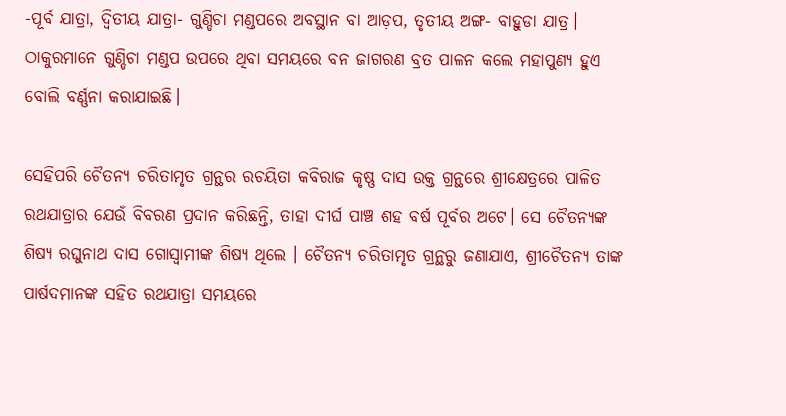-ପୂର୍ବ ଯାତ୍ରା, ଦ୍ୱିତୀୟ ଯାତ୍ରା- ଗୁଣ୍ଡିଚା ମଣ୍ଡପରେ ଅବସ୍ଥାନ ବା ଆଡ଼ପ, ତୃତୀୟ ଅଙ୍ଗ- ବାହୁଡା ଯାତ୍ର। ଠାକୁରମାନେ ଗୁଣ୍ଡିଚା ମଣ୍ଡପ ଉପରେ ଥିବା ସମୟରେ ବନ ଜାଗରଣ ବ୍ରତ ପାଳନ କଲେ ମହାପୁଣ୍ୟ ହୁଏ ବୋଲି ବର୍ଣ୍ଣନା କରାଯାଇଛି।

ସେହିପରି ଚୈତନ୍ୟ ଚରିତାମୃତ ଗ୍ରନ୍ଥର ରଚୟିତା କବିରାଜ କୃଷ୍ଣ ଦାସ ଉକ୍ତ ଗ୍ରନ୍ଥରେ ଶ୍ରୀକ୍ଷେତ୍ରରେ ପାଳିତ ରଥଯାତ୍ରାର ଯେଉଁ ବିବରଣ ପ୍ରଦାନ କରିଛନ୍ତି, ତାହା ଦୀର୍ଘ ପାଞ୍ଚ ଶହ ବର୍ଷ ପୂର୍ବର ଅଟେ। ସେ ଚୈତନ୍ୟଙ୍କ ଶିଷ୍ୟ ରଘୁନାଥ ଦାସ ଗୋସ୍ୱାମୀଙ୍କ ଶିଷ୍ୟ ଥିଲେ । ଚୈତନ୍ୟ ଚରିତାମୃତ ଗ୍ରନ୍ଥରୁ ଜଣାଯାଏ, ଶ୍ରୀଚୈତନ୍ୟ ତାଙ୍କ ପାର୍ଷଦମାନଙ୍କ ସହିତ ରଥଯାତ୍ରା ସମୟରେ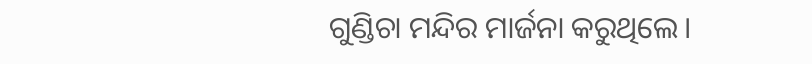ଗୁଣ୍ଡିଚା ମନ୍ଦିର ମାର୍ଜନା କରୁଥିଲେ।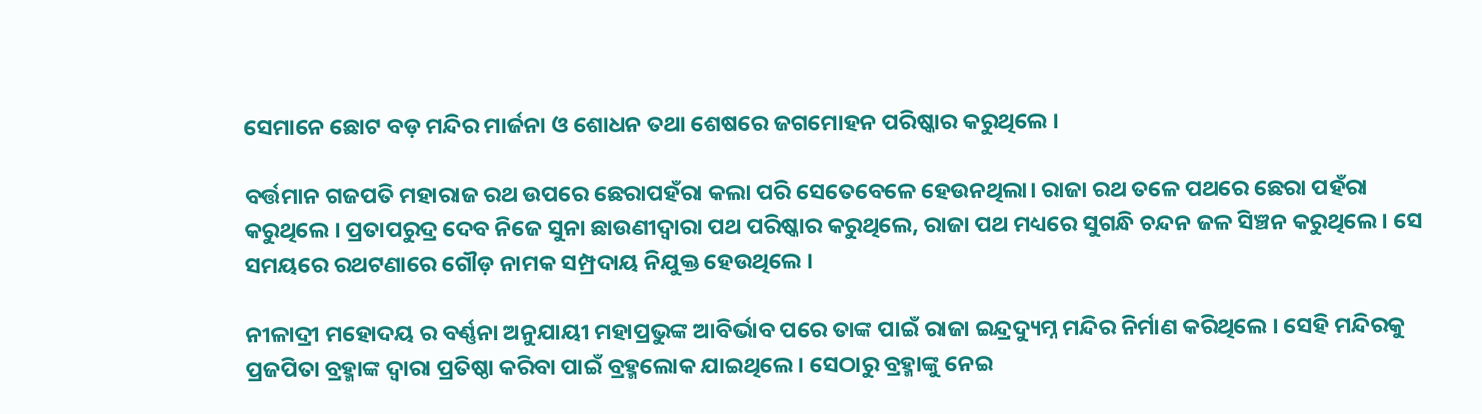ସେମାନେ ଛୋଟ ବଡ଼ ମନ୍ଦିର ମାର୍ଜନା ଓ ଶୋଧନ ତଥା ଶେଷରେ ଜଗମୋହନ ପରିଷ୍କାର କରୁଥିଲେ ।

ବର୍ତ୍ତମାନ ଗଜପତି ମହାରାଜ ରଥ ଉପରେ ଛେରାପହଁରା କଲା ପରି ସେତେବେଳେ ହେଉନଥିଲା। ରାଜା ରଥ ତଳେ ପଥରେ ଛେରା ପହଁରା କରୁଥିଲେ । ପ୍ରତାପରୁଦ୍ର ଦେବ ନିଜେ ସୁନା ଛାଉଣୀଦ୍ୱାରା ପଥ ପରିଷ୍କାର କରୁଥିଲେ, ରାଜା ପଥ ମଧ୍ୟରେ ସୁଗନ୍ଧି ଚନ୍ଦନ ଜଳ ସିଞ୍ଚନ କରୁଥିଲେ । ସେ ସମୟରେ ରଥଟଣାରେ ଗୌଡ଼ ନାମକ ସମ୍ପ୍ରଦାୟ ନିଯୁକ୍ତ ହେଉଥିଲେ ।

ନୀଳାଦ୍ରୀ ମହୋଦୟ ର ବର୍ଣ୍ଣନା ଅନୁଯାୟୀ ମହାପ୍ରଭୁଙ୍କ ଆବିର୍ଭାବ ପରେ ତାଙ୍କ ପାଇଁ ରାଜା ଇନ୍ଦ୍ରଦ୍ୟୁମ୍ନ ମନ୍ଦିର ନିର୍ମାଣ କରିଥିଲେ । ସେହି ମନ୍ଦିରକୁ ପ୍ରଜପିତା ବ୍ରହ୍ମାଙ୍କ ଦ୍ୱାରା ପ୍ରତିଷ୍ଠା କରିବା ପାଇଁ ବ୍ରହ୍ମଲୋକ ଯାଇଥିଲେ । ସେଠାରୁ ବ୍ରହ୍ମାଙ୍କୁ ନେଇ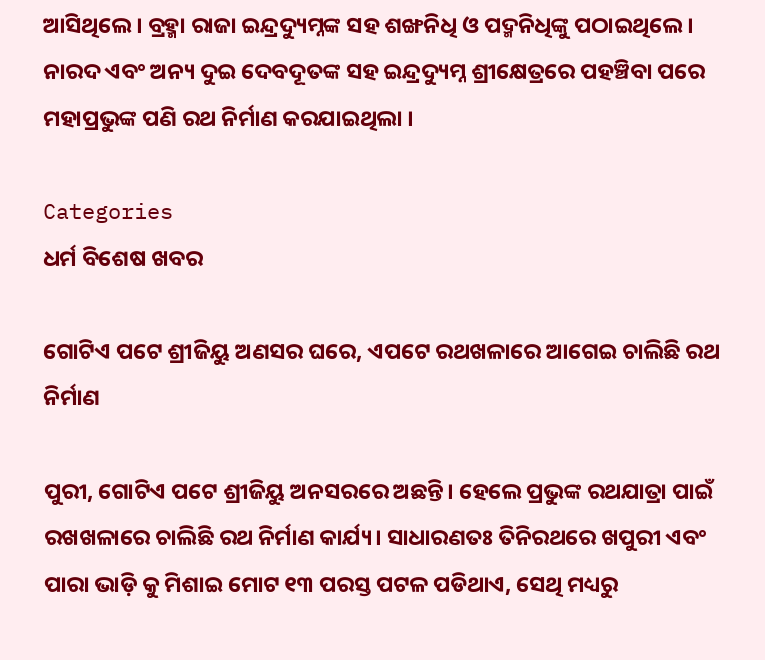ଆସିଥିଲେ । ବ୍ରହ୍ମା ରାଜା ଇନ୍ଦ୍ରଦ୍ୟୁମ୍ନଙ୍କ ସହ ଶଙ୍ଖନିଧି ଓ ପଦ୍ମନିଧିଙ୍କୁ ପଠାଇଥିଲେ । ନାରଦ ଏବଂ ଅନ୍ୟ ଦୁଇ ଦେବଦୂତଙ୍କ ସହ ଇନ୍ଦ୍ରଦ୍ୟୁମ୍ନ ଶ୍ରୀକ୍ଷେତ୍ରରେ ପହଞ୍ଚିବା ପରେ ମହାପ୍ରଭୁଙ୍କ ପଣି ରଥ ନିର୍ମାଣ କରଯାଇଥିଲା ।

Categories
ଧର୍ମ ବିଶେଷ ଖବର

ଗୋଟିଏ ପଟେ ଶ୍ରୀଜିୟୁ ଅଣସର ଘରେ, ଏପଟେ ରଥଖଳାରେ ଆଗେଇ ଚାଲିଛି ରଥ ନିର୍ମାଣ

ପୁରୀ, ଗୋଟିଏ ପଟେ ଶ୍ରୀଜିୟୁ ଅନସରରେ ଅଛନ୍ତି। ହେଲେ ପ୍ରଭୁଙ୍କ ରଥଯାତ୍ରା ପାଇଁ ରଖଖଳାରେ ଚାଲିଛି ରଥ ନିର୍ମାଣ କାର୍ଯ୍ୟ। ସାଧାରଣତଃ ତିନିରଥରେ ଖପୁରୀ ଏବଂ ପାରା ଭାଡ଼ି କୁ ମିଶାଇ ମୋଟ ୧୩ ପରସ୍ତ ପଟଳ ପଡିଥାଏ, ସେଥି ମଧ୍ୟରୁ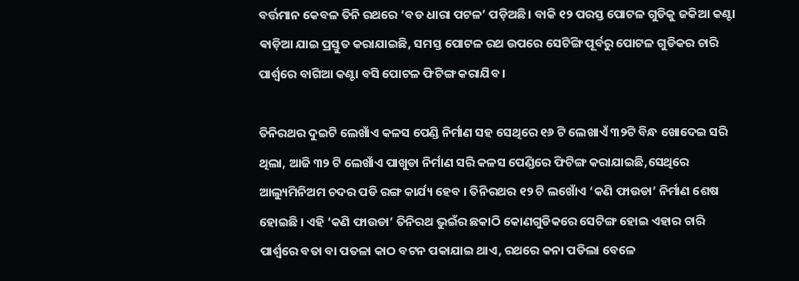ବର୍ତ୍ତମାନ କେବଳ ତିନି ରଥରେ ‘ବଡ ଧାରା ପଟଳ’ ପଡ଼ିଅଛି। ବାକି ୧୨ ପରସ୍ତ ପୋଟଳ ଗୁଡିକୁ ଜକିଆ କଣ୍ଟା ଵାଡ଼ିଆ ଯାଇ ପ୍ରସ୍ତୁତ କରାଯାଇଛି, ସମସ୍ତ ପୋଟଳ ରଥ ଉପରେ ସେଟିଙ୍ଗି ପୂର୍ବରୁ ପୋଟଳ ଗୁଡିକର ଚାରି ପାର୍ଶ୍ୱରେ ବାଗିଆ କଣ୍ଟା ବସି ପୋଟଳ ଫିଟିଙ୍ଗ କରାଯିବ ।

ତିନିରଥର ଦୁଇଟି ଲେଖାଁଏ କଳସ ପେଣ୍ଡି ନିର୍ମାଣ ସହ ସେଥିରେ ୧୬ ଟି ଲେଖାଏଁ ୩୨ଟି ବିନ୍ଧ ଖୋଦେଇ ସରି ଥିଲା, ଆଜି ୩୨ ଟି ଲେଖାଁଏ ପାଖୁଡା ନିର୍ମାଣ ସରି କଳସ ପେଣ୍ଡିରେ ଫିଟିଙ୍ଗ କରାଯାଇଛି,ସେଥିରେ ଆଲ୍ୟୁମିନିଅମ ଚଦର ପଡି ରଙ୍ଗ କାର୍ଯ୍ୟ ହେବ । ତିନିରଥର ୧୨ ଟି ଲଖୋଁଏ ‘କଣି ଫାଉଡା’ ନିର୍ମାଣ ଶେଷ ହୋଇଛି । ଏହି ‘କଣି ଫାଉଡା’ ତିନିରଥ ଭୁଇଁର ଛକାଠି କୋଣଗୁଡିକରେ ସେଟିଙ୍ଗ ହୋଇ ଏହାର ଚାରି ପାର୍ଶ୍ୱରେ ବତା ବା ପତଳା କାଠ ବଟନ ପକାଯାଇ ଥାଏ, ରଥରେ କନା ପଡିଲା ବେଳେ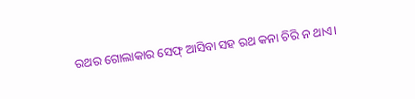ରଥର ଗୋଲାକାର ସେଫ୍ ଆସିବା ସହ ରଥ କନା ଚିରି ନ ଥାଏ।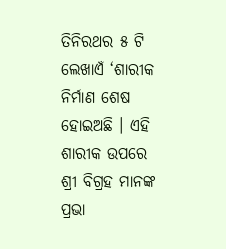ତିନିରଥର ୫ ଟି ଲେଖାଏଁ ‘ଶାରୀକ ନିର୍ମାଣ ଶେଷ ହୋଇଅଛି । ଏହି ଶାରୀକ ଉପରେ ଶ୍ରୀ ବିଗ୍ରହ ମାନଙ୍କ ପ୍ରଭା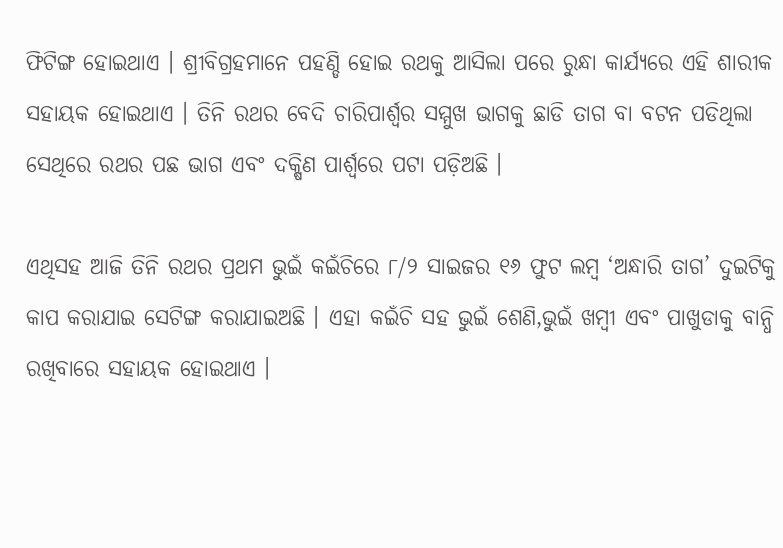ଫିଟିଙ୍ଗ ହୋଇଥାଏ । ଶ୍ରୀବିଗ୍ରହମାନେ ପହଣ୍ଡି ହୋଇ ରଥକୁ ଆସିଲା ପରେ ରୁନ୍ଧା କାର୍ଯ୍ୟରେ ଏହି ଶାରୀକ ସହାୟକ ହୋଇଥାଏ । ତିନି ରଥର ବେଦି ଚାରିପାର୍ଶ୍ୱର ସମ୍ମୁଖ ଭାଗକୁ ଛାଡି ତାଗ ବା ବଟନ ପଡିଥିଲା ସେଥିରେ ରଥର ପଛ ଭାଗ ଏବଂ ଦକ୍ଷିଣ ପାର୍ଶ୍ୱରେ ପଟା ପଡ଼ିଅଛି ।

ଏଥିସହ ଆଜି ତିନି ରଥର ପ୍ରଥମ ଭୁଇଁ କଇଁଚିରେ ୮/୨ ସାଇଜର ୧୬ ଫୁଟ ଲମ୍ବ ‘ଅନ୍ଧାରି ତାଗ’ ଦୁଇଟିକୁ କାପ କରାଯାଇ ସେଟିଙ୍ଗ କରାଯାଇଅଛି । ଏହା କଇଁଚି ସହ ଭୁଇଁ ଶେଣି,ଭୁଇଁ ଖମ୍ବୀ ଏବଂ ପାଖୁଡାକୁ ବାନ୍ଧି ରଖିବାରେ ସହାୟକ ହୋଇଥାଏ ।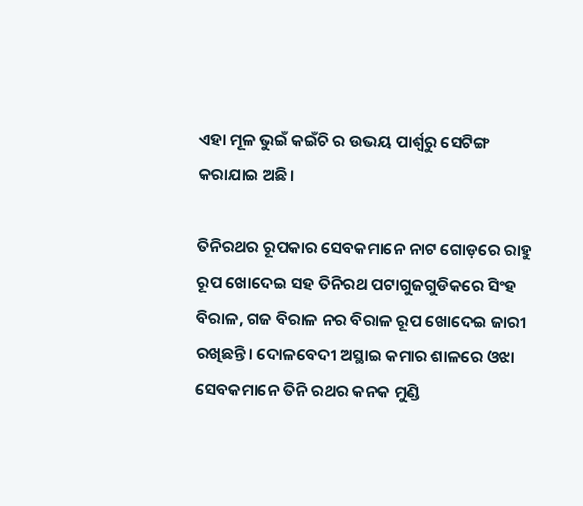ଏହା ମୂଳ ଭୁଇଁ କଇଁଚି ର ଉଭୟ ପାର୍ଶ୍ୱରୁ ସେଟିଙ୍ଗ କରାଯାଇ ଅଛି।

ତିନିରଥର ରୂପକାର ସେବକମାନେ ନାଟ ଗୋଡ଼ରେ ରାହୁ ରୂପ ଖୋଦେଇ ସହ ତିନିରଥ ପଟାଗୁଜଗୁଡିକରେ ସିଂହ ବିରାଳ, ଗଜ ବିରାଳ ନର ବିରାଳ ରୂପ ଖୋଦେଇ ଜାରୀ ରଖିଛନ୍ତି। ଦୋଳବେଦୀ ଅସ୍ଥାଇ କମାର ଶାଳରେ ଓଝା ସେବକମାନେ ତିନି ରଥର କନକ ମୁଣ୍ଡି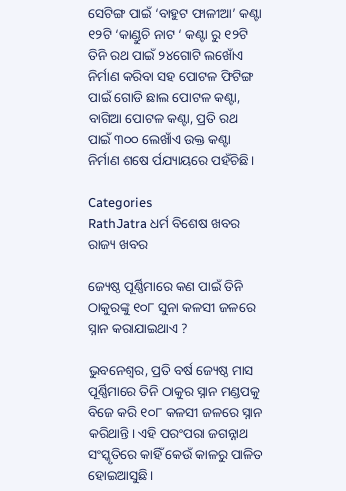ସେଟିଙ୍ଗ ପାଇଁ ‘ବାହୁଟ ଫାଳୀଆ’ କଣ୍ଟା ୧୨ଟି ‘କାଣ୍ଡୁଚି ନାଟ ‘ କଣ୍ଟା ରୁ ୧୨ଟି ତିନି ରଥ ପାଇଁ ୨୪ଗୋଟି ଲଖୋଁଏ ନିର୍ମାଣ କରିବା ସହ ପୋଟଳ ଫିଟିଙ୍ଗ ପାଇଁ ଗୋଡି ଛାଲ ପୋଟଳ କଣ୍ଟା, ବାଗିଆ ପୋଟଳ କଣ୍ଟା, ପ୍ରତି ରଥ ପାଇଁ ୩୦୦ ଲେଖାଁଏ ଉକ୍ତ କଣ୍ଟା
ନିର୍ମାଣ ଶଷେ ର୍ପଯ୍ୟାୟରେ ପହଁଚିଛି।

Categories
RathJatra ଧର୍ମ ବିଶେଷ ଖବର ରାଜ୍ୟ ଖବର

ଜ୍ୟେଷ୍ଠ ପୂର୍ଣ୍ଣିମାରେ କଣ ପାଇଁ ତିନି ଠାକୁରଙ୍କୁ ୧୦୮ ସୁନା କଳସୀ ଜଳରେ ସ୍ନାନ କରାଯାଇଥାଏ ?

ଭୁବନେଶ୍ବର, ପ୍ରତି ବର୍ଷ ଜ୍ୟେଷ୍ଠ ମାସ ପୂର୍ଣ୍ଣିମାରେ ତିନି ଠାକୁର ସ୍ନାନ ମଣ୍ଡପକୁ ବିଜେ କରି ୧୦୮ କଳସୀ ଜଳରେ ସ୍ନାନ କରିଥାନ୍ତି। ଏହି ପରଂପରା ଜଗନ୍ନାଥ ସଂସ୍କୃତିରେ କାହିଁ କେଉଁ କାଳରୁ ପାଳିତ ହୋଇଆସୁଛି।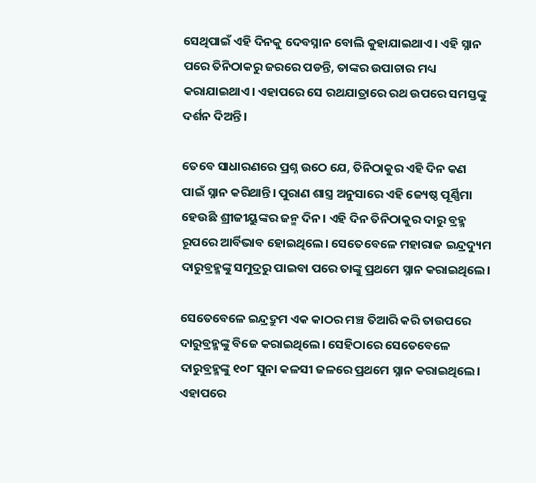ସେଥିପାଇଁ ଏହି ଦିନକୁ ଦେବସ୍ନାନ ବୋଲି କୁହାଯାଇଥାଏ। ଏହି ସ୍ନାନ ପରେ ତିନିଠାକରୁ ଜରରେ ପଡନ୍ତି, ତାଙ୍କର ଉପାଚାର ମଧ୍ୟ କରାଯାଇଥାଏ। ଏହାପରେ ସେ ରଥଯାତ୍ରାରେ ରଥ ଉପରେ ସମସ୍ତଙ୍କୁ ଦର୍ଶନ ଦିଅନ୍ତି।

ତେବେ ସାଧାରଣରେ ପ୍ରଶ୍ନ ଉଠେ ଯେ, ତିନିଠାକୁର ଏହି ଦିନ କଣ ପାଇଁ ସ୍ନାନ କରିଥାନ୍ତି। ପୁରାଣ ଶାସ୍ତ୍ର ଅନୁସାରେ ଏହି ଜ୍ୟେଷ୍ଠ ପୂର୍ଣ୍ଣିମା ହେଉଛି ଶ୍ରୀଜୀୟୁଙ୍କର ଜନ୍ମ ଦିନ। ଏହି ଦିନ ତିନିଠାକୁର ଦାରୁ ବ୍ରହ୍ମ ରୂପରେ ଆର୍ବିଭାବ ହୋଇଥିଲେ। ସେତେବେଳେ ମହାରାଜ ଇନ୍ଦ୍ରଦ୍ୟୁମ ଦାରୁବ୍ରହ୍ମଙ୍କୁ ସମୁଦ୍ରରୁ ପାଇବା ପରେ ତାଙ୍କୁ ପ୍ରଥମେ ସ୍ନାନ କରାଇଥିଲେ।

ସେତେବେଳେ ଇନ୍ଦ୍ରଦ୍ରୁମ ଏକ କାଠର ମଞ୍ଚ ତିଆରି କରି ତାଉପରେ ଦାରୁବ୍ରହ୍ମଙ୍କୁ ବିଜେ କରାଇଥିଲେ। ସେହିଠାରେ ସେତେବେଳେ ଦାରୁବ୍ରହ୍ମଙ୍କୁ ୧୦୮ ସୁନା କଳସୀ ଜଳରେ ପ୍ରଥମେ ସ୍ନାନ କରାଇଥିଲେ। ଏହାପରେ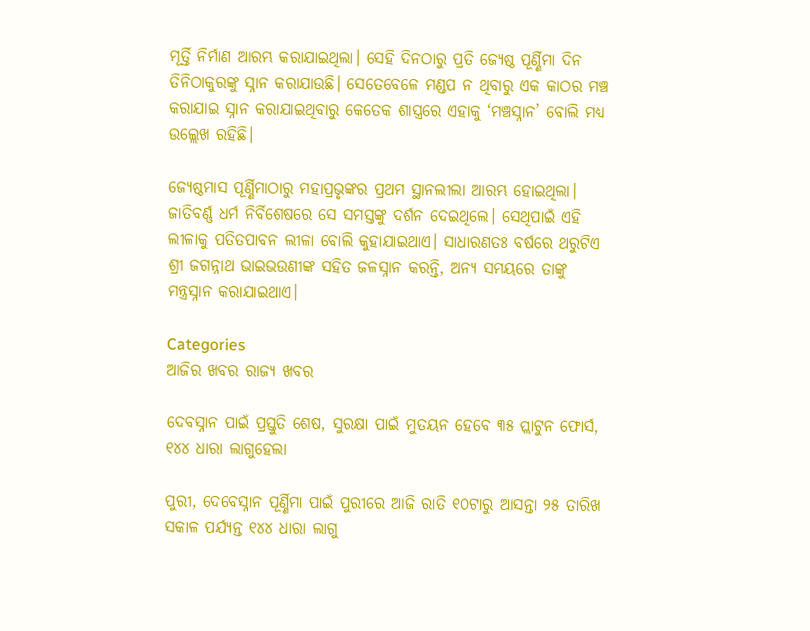ମୂର୍ତ୍ତି ନିର୍ମାଣ ଆରମ୍ଭ କରାଯାଇଥିଲା। ସେହି ଦିନଠାରୁ ପ୍ରତି ଜ୍ୟେଷ୍ଠ ପୂର୍ଣ୍ଣିମା ଦିନ ତିନିଠାକୁରଙ୍କୁ ସ୍ନାନ କରାଯାଉଛି। ସେତେବେଳେ ମଣ୍ଡପ ନ ଥିବାରୁ ଏକ କାଠର ମଞ୍ଚ କରାଯାଇ ସ୍ନାନ କରାଯାଇଥିବାରୁ କେତେକ ଶାସ୍ତ୍ରରେ ଏହାକୁ ‘ମଞ୍ଚସ୍ନାନ’ ବୋଲି ମଧ୍ୟ ଉଲ୍ଲେଖ ରହିଛି।

ଜ୍ୟେଷ୍ଠମାସ ପୂର୍ଣ୍ଣିମାଠାରୁ ମହାପ୍ରଭୃଙ୍କର ପ୍ରଥମ ସ୍ଥାନଲୀଲା ଆରମ୍ଭ ହୋଇଥିଲା। ଜାତିବର୍ଣ୍ଣ ଧର୍ମ ନିର୍ବିଶେଷରେ ସେ ସମସ୍ତଙ୍କୁ ଦର୍ଶନ ଦେଇଥିଲେ। ସେଥିପାଇଁ ଏହି ଲୀଳାକୁ ପତିତପାବନ ଲୀଳା ବୋଲି କୁହାଯାଇଥାଏ। ସାଧାରଣତଃ ବର୍ଷରେ ଥରୁଟିଏ ଶ୍ରୀ ଜଗନ୍ନାଥ ଭାଇଭଉଣୀଙ୍କ ସହିତ ଜଳସ୍ନାନ କରନ୍ତି, ଅନ୍ୟ ସମୟରେ ତାଙ୍କୁ ମନ୍ତ୍ରସ୍ନାନ କରାଯାଇଥାଏ।

Categories
ଆଜିର ଖବର ରାଜ୍ୟ ଖବର

ଦେବସ୍ନାନ ପାଇଁ ପ୍ରସ୍ତୁତି ଶେଷ, ସୁରକ୍ଷା ପାଇଁ ମୁତୟନ ହେବେ ୩୫ ପ୍ଲାଟୁନ ଫୋର୍ସ, ୧୪୪ ଧାରା ଲାଗୁହେଲା

ପୁରୀ, ଦେବେସ୍ନାନ ପୂର୍ଣ୍ଣିମା ପାଇଁ ପୁରୀରେ ଆଜି ରାତି ୧୦ଟାରୁ ଆସନ୍ତା ୨୫ ତାରିଖ ସକାଳ ପର୍ଯ୍ୟନ୍ତ ୧୪୪ ଧାରା ଲାଗୁ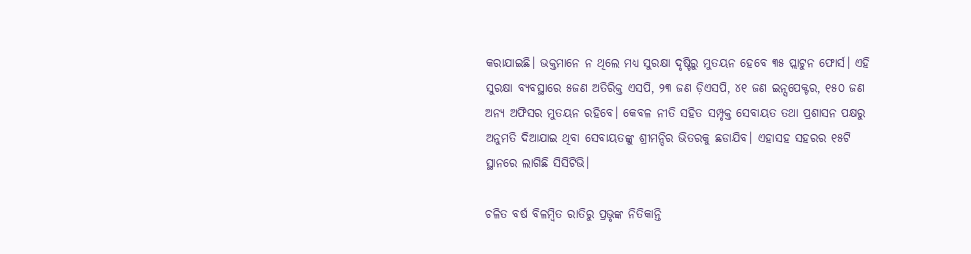କରାଯାଇଛି। ଭକ୍ତମାନେ ନ ଥିଲେ ମଧ୍ୟ ସୁରକ୍ଷା ଦୃଷ୍ଟିରୁ ମୁତୟନ ହେବେ ୩୫ ପ୍ଲାଟୁନ ଫୋର୍ସ। ଏହି ସୁରକ୍ଷା ବ୍ୟବସ୍ଥାରେ ୫ଜଣ ଅତିରିକ୍ତ ଏସପି, ୨୩ ଜଣ ଡ଼ିଏସପି, ୪୧ ଜଣ ଇନ୍ସପେକ୍ଟର, ୧୫୦ ଜଣ ଅନ୍ୟ ଅଫିସର ମୁତୟନ ରହିବେ। କେବଳ ନୀତି ସହିତ ସମ୍ପୃକ୍ତ ସେବାୟତ ତଥା ପ୍ରଶାସନ ପକ୍ଷରୁ ଅନୁମତି ଦିଆଯାଇ ଥିବା ସେବାୟତଙ୍କୁ ଶ୍ରୀମନ୍ଦିର ଭିତରକୁ ଛଡାଯିବ। ଏହାସହ ସହରର ୧୫ଟି ସ୍ଥାନରେ ଲାଗିଛି ସିସିଟିଭି।

ଚଳିତ ବର୍ଷ ବିଳମ୍ବିତ ରାତିରୁ ପ୍ରଭୃଙ୍କ ନିତିକାନ୍ତି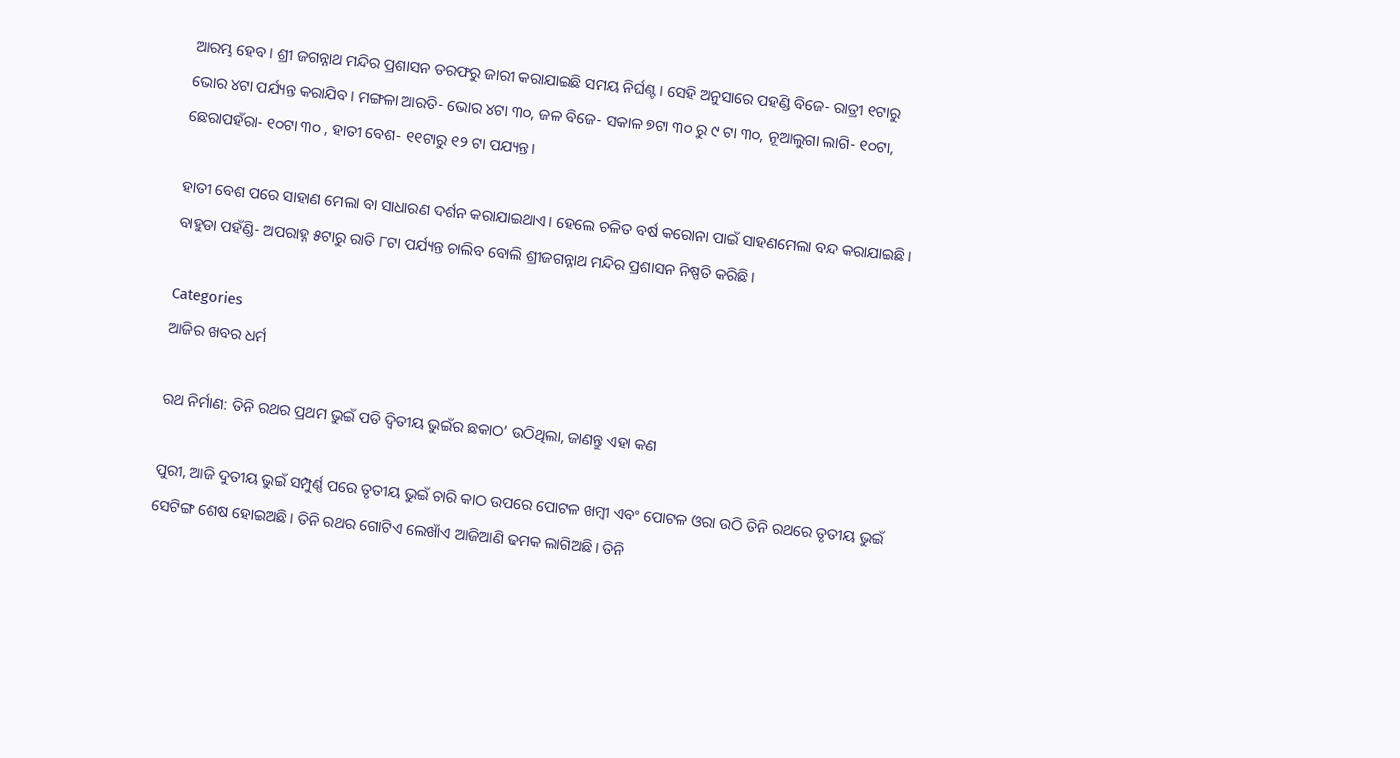ଆରମ୍ଭ ହେବ। ଶ୍ରୀ ଜଗନ୍ନାଥ ମନ୍ଦିର ପ୍ରଶାସନ ତରଫରୁ ଜାରୀ କରାଯାଇଛି ସମୟ ନିର୍ଘଣ୍ଟ। ସେହି ଅନୁସାରେ ପହଣ୍ଡି ବିଜେ- ରାତ୍ରୀ ୧ଟାରୁ ଭୋର ୪ଟା ପର୍ଯ୍ୟନ୍ତ କରାଯିବ। ମଙ୍ଗଳା ଆରତି- ଭୋର ୪ଟା ୩୦, ଜଳ ବିଜେ- ସକାଳ ୭ଟା ୩୦ ରୁ ୯ ଟା ୩୦, ନୂଆଲୁଗା ଲାଗି- ୧୦ଟା, ଛେରାପହଁରା- ୧୦ଟା ୩୦ , ହାତୀ ବେଶ- ୧୧ଟାରୁ ୧୨ ଟା ପଯ୍ୟନ୍ତ।

ହାତୀ ବେଶ ପରେ ସାହାଣ ମେଲା ବା ସାଧାରଣ ଦର୍ଶନ କରାଯାଇଥାଏ। ହେଲେ ଚଳିତ ବର୍ଷ କରୋନା ପାଇଁ ସାହଣମେଲା ବନ୍ଦ କରାଯାଇଛି। ବାହୁଡା ପହଁଣ୍ଡି- ଅପରାହ୍ନ ୫ଟାରୁ ରାତି ୮ଟା ପର୍ଯ୍ୟନ୍ତ ଚାଲିବ ବୋଲି ଶ୍ରୀଜଗନ୍ନାଥ ମନ୍ଦିର ପ୍ରଶାସନ ନିଷ୍ପତି କରିଛି।

Categories
ଆଜିର ଖବର ଧର୍ମ

ରଥ ନିର୍ମାଣ: ତିନି ରଥର ପ୍ରଥମ ଭୁଇଁ ପଡି ଦ୍ୱିତୀୟ ଭୁଇଁର ଛକାଠ’ ଉଠିଥିଲା, ଜାଣନ୍ତୁ ଏହା କଣ

ପୁରୀ, ଆଜି ଦୁତୀୟ ଭୁଇଁ ସମ୍ପୁର୍ଣ୍ଣ ପରେ ତୃତୀୟ ଭୁଇଁ ଚାରି କାଠ ଉପରେ ପୋଟଳ ଖମ୍ବୀ ଏବଂ ପୋଟଳ ଓରା ଉଠି ତିନି ରଥରେ ତୃତୀୟ ଭୁଇଁ ସେଟିଙ୍ଗ ଶେଷ ହୋଇଅଛି। ତିନି ରଥର ଗୋଟିଏ ଲେଖାଁଏ ଆଜିଆଣି ଢମକ ଲାଗିଅଛି। ତିନି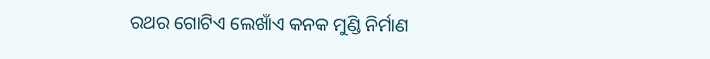ରଥର ଗୋଟିଏ ଲେଖାଁଏ କନକ ମୁଣ୍ଡି ନିର୍ମାଣ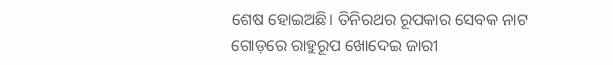ଶେଷ ହୋଇଅଛି। ତିନିରଥର ରୂପକାର ସେବକ ନାଟ ଗୋଡ଼ରେ ରାହୁରୂପ ଖୋଦେଇ ଜାରୀ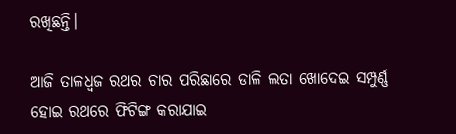ରଖିଛନ୍ତି।

ଆଜି ତାଳଧ୍ଵଜ ରଥର ଚାର ପରିଛାରେ ଡାଳି ଲତା ଖୋଦେଇ ସମ୍ପୁର୍ଣ୍ଣ ହୋଇ ରଥରେ ଫିଟିଙ୍ଗ କରାଯାଇ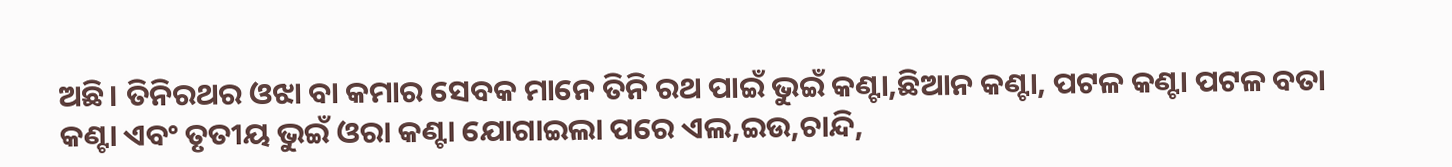ଅଛି। ତିନିରଥର ଓଝା ବା କମାର ସେବକ ମାନେ ତିନି ରଥ ପାଇଁ ଭୁଇଁ କଣ୍ଟା,ଛିଆନ କଣ୍ଟା, ପଟଳ କଣ୍ଟା ପଟଳ ବତା କଣ୍ଟା ଏବଂ ତୃତୀୟ ଭୁଇଁ ଓରା କଣ୍ଟା ଯୋଗାଇଲା ପରେ ଏଲ,ଇଉ,ଚାନ୍ଦି,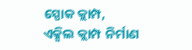ସ୍ପୋକ କ୍ଲାମ୍ପ, ଏକ୍ସିଲ କ୍ଲାମ୍ପ ନିର୍ମାଣ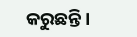କରୁଛନ୍ତି।